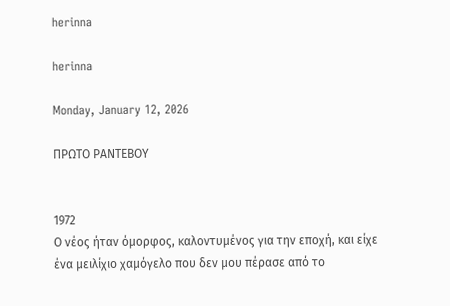herinna

herinna

Monday, January 12, 2026

ΠΡΩΤΟ ΡΑΝΤΕΒΟΥ


1972
Ο νέος ήταν όμορφος, καλοντυμένος για την εποχή, και είχε ένα μειλίχιο χαμόγελο που δεν μου πέρασε από το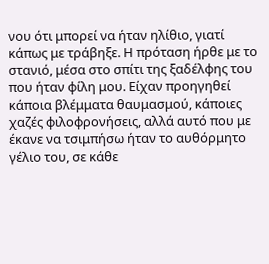νου ότι μπορεί να ήταν ηλίθιο, γιατί κάπως με τράβηξε. Η πρόταση ήρθε με το στανιό, μέσα στο σπίτι της ξαδέλφης του που ήταν φίλη μου. Είχαν προηγηθεί κάποια βλέμματα θαυμασμού, κάποιες χαζές φιλοφρονήσεις, αλλά αυτό που με έκανε να τσιμπήσω ήταν το αυθόρμητο γέλιο του, σε κάθε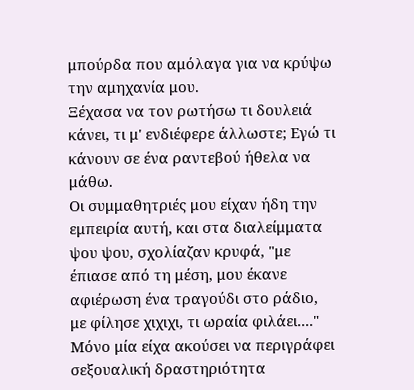μπούρδα που αμόλαγα για να κρύψω την αμηχανία μου.
Ξέχασα να τον ρωτήσω τι δουλειά κάνει, τι μ' ενδιέφερε άλλωστε; Εγώ τι κάνουν σε ένα ραντεβού ήθελα να μάθω.
Οι συμμαθητριές μου είχαν ήδη την εμπειρία αυτή, και στα διαλείμματα ψου ψου, σχολίαζαν κρυφά, "με έπιασε από τη μέση, μου έκανε αφιέρωση ένα τραγούδι στο ράδιο, με φίλησε χιχιχι, τι ωραία φιλάει...." Μόνο μία είχα ακούσει να περιγράφει σεξουαλική δραστηριότητα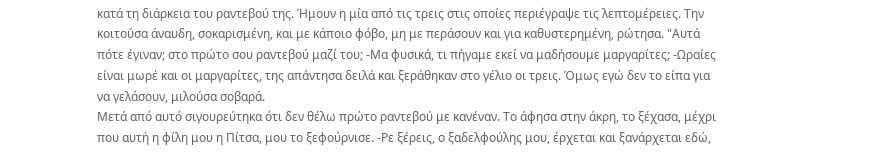κατά τη διάρκεια του ραντεβού της. Ήμουν η μία από τις τρεις στις οποίες περιέγραψε τις λεπτομέρειες. Την κοιτούσα άναυδη, σοκαρισμένη, και με κάποιο φόβο, μη με περάσουν και για καθυστερημένη, ρώτησα. "Αυτά πότε έγιναν; στο πρώτο σου ραντεβού μαζί του; -Μα φυσικά, τι πήγαμε εκεί να μαδήσουμε μαργαρίτες; -Ωραίες είναι μωρέ και οι μαργαρίτες, της απάντησα δειλά και ξεράθηκαν στο γέλιο οι τρεις. Όμως εγώ δεν το είπα για να γελάσουν, μιλούσα σοβαρά.
Μετά από αυτό σιγουρεύτηκα ότι δεν θέλω πρώτο ραντεβού με κανέναν. Το άφησα στην άκρη, το ξέχασα, μέχρι που αυτή η φίλη μου η Πίτσα, μου το ξεφούρνισε. -Ρε ξέρεις, ο ξαδελφούλης μου, έρχεται και ξανάρχεται εδώ,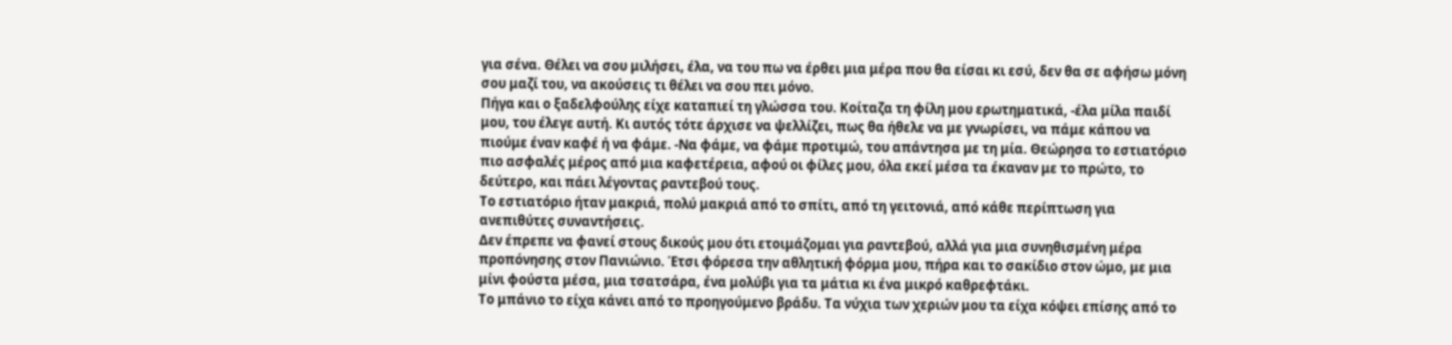για σένα. Θέλει να σου μιλήσει, έλα, να του πω να έρθει μια μέρα που θα είσαι κι εσύ, δεν θα σε αφήσω μόνη σου μαζί του, να ακούσεις τι θέλει να σου πει μόνο.
Πήγα και ο ξαδελφούλης είχε καταπιεί τη γλώσσα του. Κοίταζα τη φίλη μου ερωτηματικά, -έλα μίλα παιδί μου, του έλεγε αυτή. Κι αυτός τότε άρχισε να ψελλίζει, πως θα ήθελε να με γνωρίσει, να πάμε κάπου να πιούμε έναν καφέ ή να φάμε. -Να φάμε, να φάμε προτιμώ, του απάντησα με τη μία. Θεώρησα το εστιατόριο πιο ασφαλές μέρος από μια καφετέρεια, αφού οι φίλες μου, όλα εκεί μέσα τα έκαναν με το πρώτο, το δεύτερο, και πάει λέγοντας ραντεβού τους.
Το εστιατόριο ήταν μακριά, πολύ μακριά από το σπίτι, από τη γειτονιά, από κάθε περίπτωση για ανεπιθύτες συναντήσεις.
Δεν έπρεπε να φανεί στους δικούς μου ότι ετοιμάζομαι για ραντεβού, αλλά για μια συνηθισμένη μέρα προπόνησης στον Πανιώνιο. Έτσι φόρεσα την αθλητική φόρμα μου, πήρα και το σακίδιο στον ώμο, με μια μίνι φούστα μέσα, μια τσατσάρα, ένα μολύβι για τα μάτια κι ένα μικρό καθρεφτάκι.
Το μπάνιο το είχα κάνει από το προηγούμενο βράδυ. Τα νύχια των χεριών μου τα είχα κόψει επίσης από το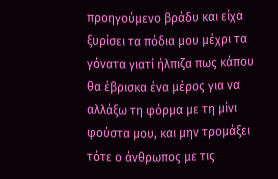προηγούμενο βράδυ και είχα ξυρίσει τα πόδια μου μέχρι τα γόνατα γιατί ήλπιζα πως κάπου θα έβρισκα ένα μέρος για να αλλάξω τη φόρμα με τη μίνι φούστα μου, και μην τρομάξει τότε ο άνθρωπος με τις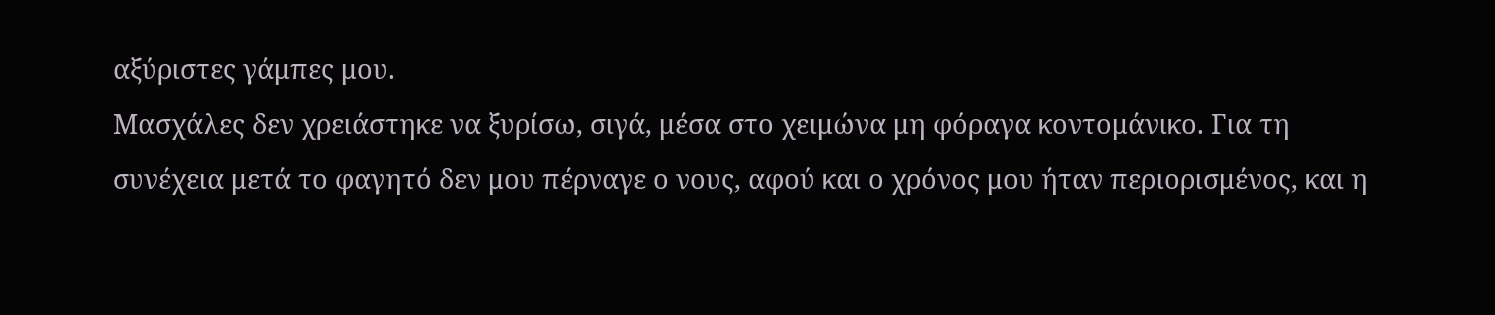αξύριστες γάμπες μου.
Μασχάλες δεν χρειάστηκε να ξυρίσω, σιγά, μέσα στο χειμώνα μη φόραγα κοντομάνικο. Για τη συνέχεια μετά το φαγητό δεν μου πέρναγε ο νους, αφού και ο χρόνος μου ήταν περιορισμένος, και η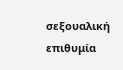σεξουαλική επιθυμία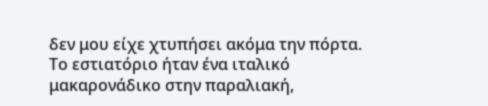δεν μου είχε χτυπήσει ακόμα την πόρτα.
Το εστιατόριο ήταν ένα ιταλικό μακαρονάδικο στην παραλιακή,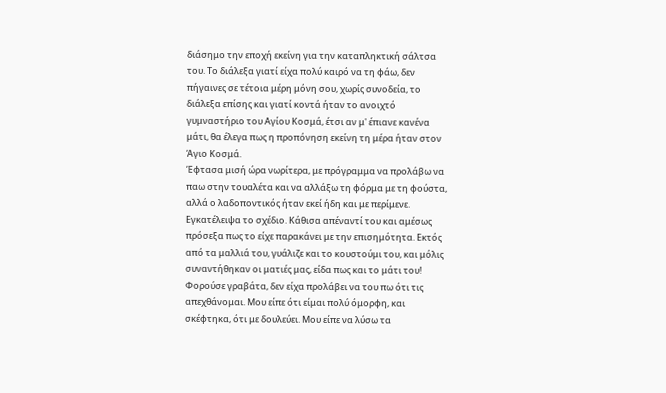διάσημο την εποχή εκείνη για την καταπληκτική σάλτσα του. Το διάλεξα γιατί είχα πολύ καιρό να τη φάω, δεν πήγαινες σε τέτοια μέρη μόνη σου, χωρίς συνοδεία, το διάλεξα επίσης και γιατί κοντά ήταν το ανοιχτό γυμναστήριο του Αγίου Κοσμά, έτσι αν μ' έπιανε κανένα μάτι, θα έλεγα πως η προπόνηση εκείνη τη μέρα ήταν στον Άγιο Κοσμά.
Έφτασα μισή ώρα νωρίτερα, με πρόγραμμα να προλάβω να παω στην τουαλέτα και να αλλάξω τη φόρμα με τη φούστα, αλλά ο λαδοποντικός ήταν εκεί ήδη και με περίμενε. Εγκατέλειψα το σχέδιο. Κάθισα απέναντί του και αμέσως πρόσεξα πως το είχε παρακάνει με την επισημότητα. Εκτός από τα μαλλιά του, γυάλιζε και το κουστούμι του, και μόλις συναντήθηκαν οι ματιές μας, είδα πως και το μάτι του! Φορούσε γραβάτα, δεν είχα προλάβει να του πω ότι τις απεχθάνομαι. Μου είπε ότι είμαι πολύ όμορφη, και σκέφτηκα, ότι με δουλεύει. Μου είπε να λύσω τα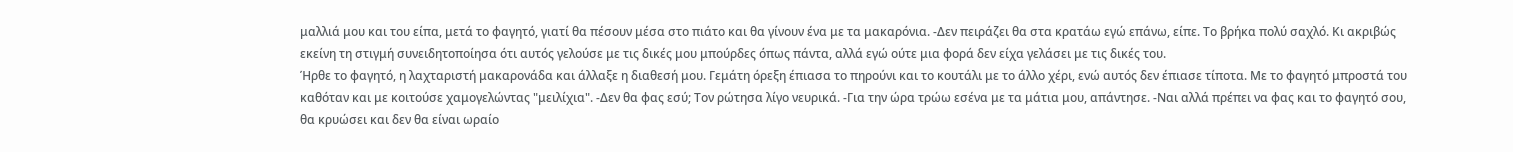μαλλιά μου και του είπα, μετά το φαγητό, γιατί θα πέσουν μέσα στο πιάτο και θα γίνουν ένα με τα μακαρόνια. -Δεν πειράζει θα στα κρατάω εγώ επάνω, είπε. Το βρήκα πολύ σαχλό. Κι ακριβώς εκείνη τη στιγμή συνειδητοποίησα ότι αυτός γελούσε με τις δικές μου μπούρδες όπως πάντα, αλλά εγώ ούτε μια φορά δεν είχα γελάσει με τις δικές του.
Ήρθε το φαγητό, η λαχταριστή μακαρονάδα και άλλαξε η διαθεσή μου. Γεμάτη όρεξη έπιασα το πηρούνι και το κουτάλι με το άλλο χέρι, ενώ αυτός δεν έπιασε τίποτα. Με το φαγητό μπροστά του καθόταν και με κοιτούσε χαμογελώντας "μειλίχια". -Δεν θα φας εσύ; Τον ρώτησα λίγο νευρικά. -Για την ώρα τρώω εσένα με τα μάτια μου, απάντησε. -Ναι αλλά πρέπει να φας και το φαγητό σου, θα κρυώσει και δεν θα είναι ωραίο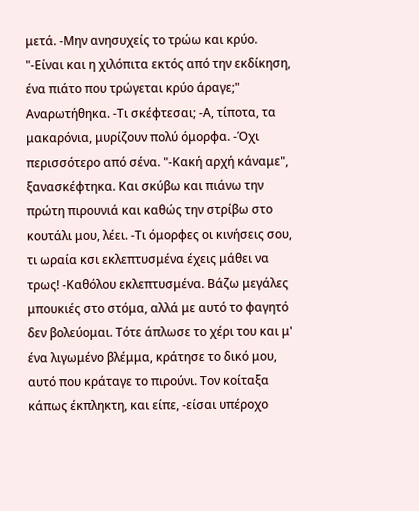μετά. -Μην ανησυχείς το τρώω και κρύο. "-Είναι και η χιλόπιτα εκτός από την εκδίκηση, ένα πιάτο που τρώγεται κρύο άραγε;" Αναρωτήθηκα. -Τι σκέφτεσαι; -Α, τίποτα, τα μακαρόνια, μυρίζουν πολύ όμορφα. -Όχι περισσότερο από σένα. "-Κακή αρχή κάναμε", ξανασκέφτηκα. Και σκύβω και πιάνω την πρώτη πιρουνιά και καθώς την στρίβω στο κουτάλι μου, λέει. -Τι όμορφες οι κινήσεις σου, τι ωραία κσι εκλεπτυσμένα έχεις μάθει να τρως! -Καθόλου εκλεπτυσμένα. Βάζω μεγάλες μπουκιές στο στόμα, αλλά με αυτό το φαγητό δεν βολεύομαι. Τότε άπλωσε το χέρι του και μ' ένα λιγωμένο βλέμμα, κράτησε το δικό μου, αυτό που κράταγε το πιρούνι. Τον κοίταξα κάπως έκπληκτη, και είπε, -είσαι υπέροχο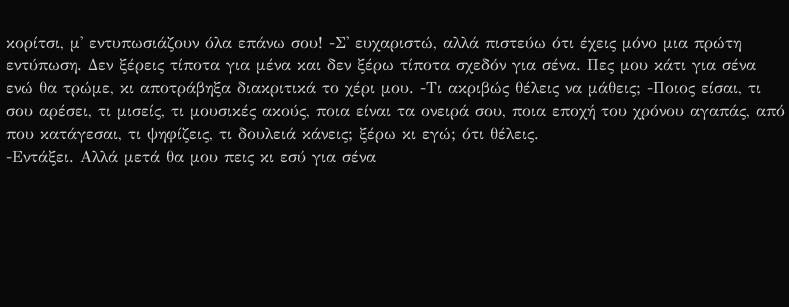κορίτσι, μ' εντυπωσιάζουν όλα επάνω σου! -Σ' ευχαριστώ, αλλά πιστεύω ότι έχεις μόνο μια πρώτη εντύπωση. Δεν ξέρεις τίποτα για μένα και δεν ξέρω τίποτα σχεδόν για σένα. Πες μου κάτι για σένα ενώ θα τρώμε, κι αποτράβηξα διακριτικά το χέρι μου. -Τι ακριβώς θέλεις να μάθεις; -Ποιος είσαι, τι σου αρέσει, τι μισείς, τι μουσικές ακούς, ποια είναι τα ονειρά σου, ποια εποχή του χρόνου αγαπάς, από που κατάγεσαι, τι ψηφίζεις, τι δουλειά κάνεις; ξέρω κι εγώ; ότι θέλεις.
-Εντάξει. Αλλά μετά θα μου πεις κι εσύ για σένα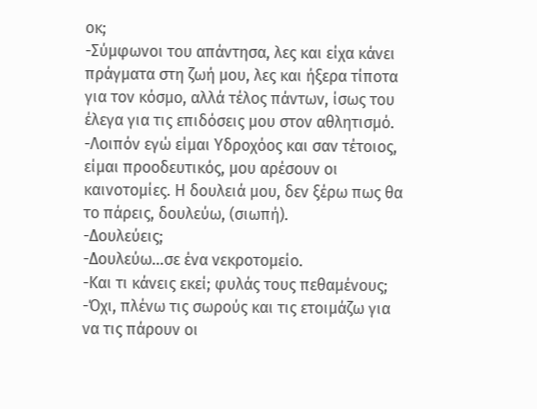οκ;
-Σύμφωνοι του απάντησα, λες και είχα κάνει πράγματα στη ζωή μου, λες και ήξερα τίποτα για τον κόσμο, αλλά τέλος πάντων, ίσως του έλεγα για τις επιδόσεις μου στον αθλητισμό.
-Λοιπόν εγώ είμαι Υδροχόος και σαν τέτοιος, είμαι προοδευτικός, μου αρέσουν οι καινοτομίες. Η δουλειά μου, δεν ξέρω πως θα το πάρεις, δουλεύω, (σιωπή).
-Δουλεύεις;
-Δουλεύω...σε ένα νεκροτομείο.
-Και τι κάνεις εκεί; φυλάς τους πεθαμένους;
-Όχι, πλένω τις σωρούς και τις ετοιμάζω για να τις πάρουν οι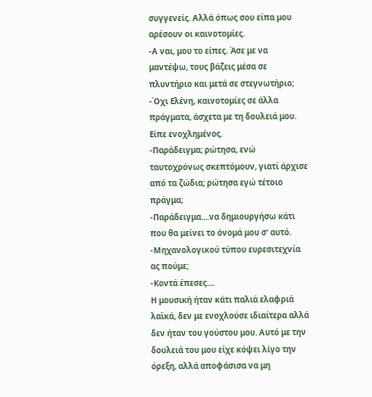συγγενείς. Αλλά όπως σου είπα μου αρέσουν οι καινοτομίες.
-Α ναι, μου το είπες. Άσε με να μαντέψω, τους βάζεις μέσα σε πλυντήριο και μετά σε στεγνωτήριο;
-Όχι Ελένη, καινοτομίες σε άλλα πράγματα, άσχετα με τη δουλειά μου. Είπε ενοχλημένος.
-Παράδειγμα; ρώτησα, ενώ ταυτοχρόνως σκεπτόμουν, γιατί άρχισε από τα ζώδια; ρώτησα εγώ τέτοιο πράγμα;
-Παράδειγμα....να δημιουργήσω κάτι που θα μείνει το όνομά μου σ' αυτό.
-Μηχανολογικού τύπου ευρεσιτεχνία ας πούμε;
-Κοντά έπεσες....
Η μουσική ήταν κάτι παλιά ελαφριά λαϊκά, δεν με ενοχλούσε ιδιαίτερα αλλά δεν ήταν του γούστου μου. Αυτό με την δουλειά του μου είχε κόψει λίγο την όρεξη, αλλά αποφάσισα να μη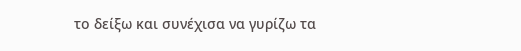το δείξω και συνέχισα να γυρίζω τα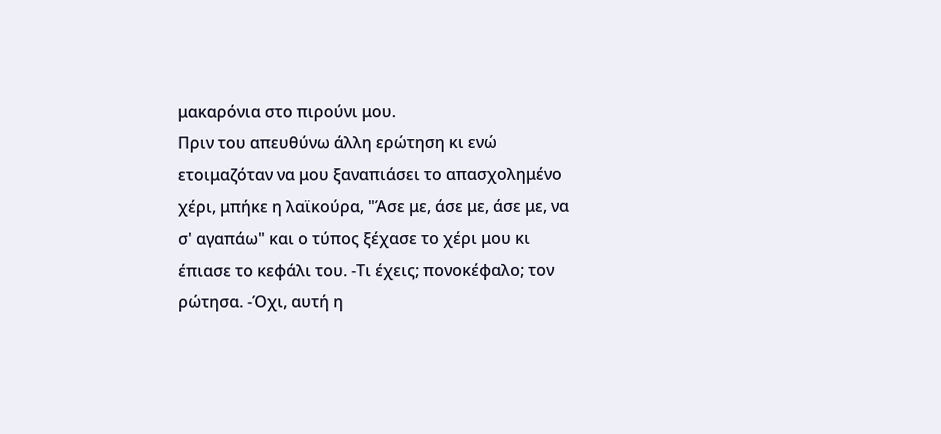μακαρόνια στο πιρούνι μου.
Πριν του απευθύνω άλλη ερώτηση κι ενώ ετοιμαζόταν να μου ξαναπιάσει το απασχολημένο χέρι, μπήκε η λαϊκούρα, "Άσε με, άσε με, άσε με, να σ' αγαπάω" και ο τύπος ξέχασε το χέρι μου κι έπιασε το κεφάλι του. -Τι έχεις; πονοκέφαλο; τον ρώτησα. -Όχι, αυτή η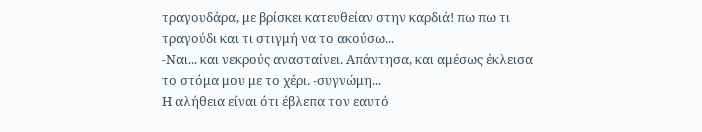τραγουδάρα, με βρίσκει κατευθείαν στην καρδιά! πω πω τι τραγούδι και τι στιγμή να το ακούσω...
-Ναι... και νεκρούς ανασταίνει. Απάντησα, και αμέσως έκλεισα το στόμα μου με το χέρι. -συγνώμη...
Η αλήθεια είναι ότι έβλεπα τον εαυτό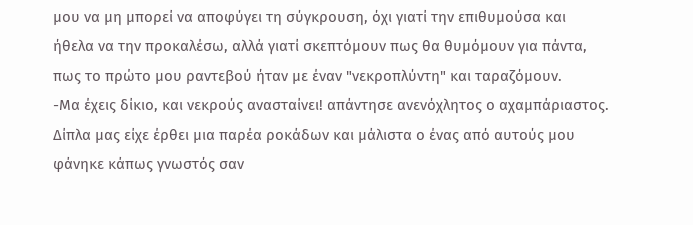μου να μη μπορεί να αποφύγει τη σύγκρουση, όχι γιατί την επιθυμούσα και ήθελα να την προκαλέσω, αλλά γιατί σκεπτόμουν πως θα θυμόμουν για πάντα, πως το πρώτο μου ραντεβού ήταν με έναν "νεκροπλύντη" και ταραζόμουν.
-Μα έχεις δίκιο, και νεκρούς ανασταίνει! απάντησε ανενόχλητος ο αχαμπάριαστος.
Δίπλα μας είχε έρθει μια παρέα ροκάδων και μάλιστα ο ένας από αυτούς μου φάνηκε κάπως γνωστός σαν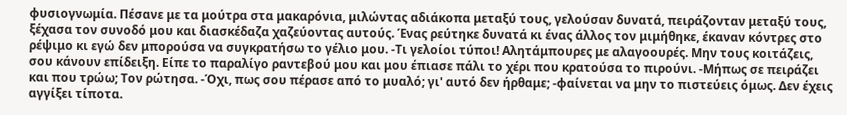φυσιογνωμία. Πέσανε με τα μούτρα στα μακαρόνια, μιλώντας αδιάκοπα μεταξύ τους, γελούσαν δυνατά, πειράζονταν μεταξύ τους, ξέχασα τον συνοδό μου και διασκέδαζα χαζεύοντας αυτούς. Ένας ρεύτηκε δυνατά κι ένας άλλος τον μιμήθηκε, έκαναν κόντρες στο ρέψιμο κι εγώ δεν μπορούσα να συγκρατήσω το γέλιο μου. -Τι γελοίοι τύποι! Αλητάμπουρες με αλαγοουρές. Μην τους κοιτάζεις, σου κάνουν επίδειξη. Είπε το παραλίγο ραντεβού μου και μου έπιασε πάλι το χέρι που κρατούσα το πιρούνι. -Μήπως σε πειράζει και που τρώω; Τον ρώτησα. -Όχι, πως σου πέρασε από το μυαλό; γι' αυτό δεν ήρθαμε; -φαίνεται να μην το πιστεύεις όμως. Δεν έχεις αγγίξει τίποτα.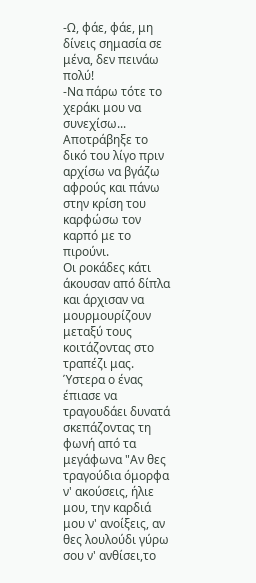-Ω, φάε, φάε, μη δίνεις σημασία σε μένα, δεν πεινάω πολύ!
-Να πάρω τότε το χεράκι μου να συνεχίσω...
Αποτράβηξε το δικό του λίγο πριν αρχίσω να βγάζω αφρούς και πάνω στην κρίση του καρφώσω τον καρπό με το πιρούνι.
Οι ροκάδες κάτι άκουσαν από δίπλα και άρχισαν να μουρμουρίζουν μεταξύ τους κοιτάζοντας στο τραπέζι μας. Ύστερα ο ένας έπιασε να τραγουδάει δυνατά σκεπάζοντας τη φωνή από τα μεγάφωνα "Αν θες τραγούδια όμορφα ν' ακούσεις, ήλιε μου, την καρδιά μου ν' ανοίξεις, αν θες λουλούδι γύρω σου ν' ανθίσει,το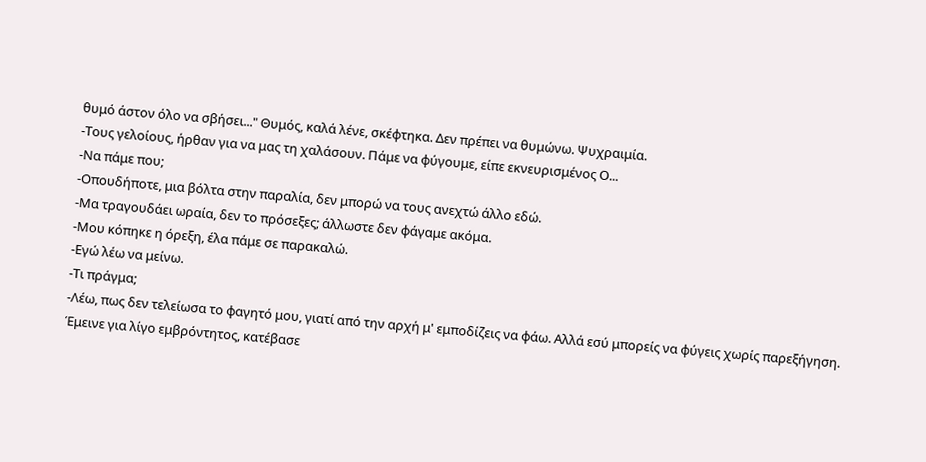θυμό άστον όλο να σβήσει..." Θυμός, καλά λένε, σκέφτηκα. Δεν πρέπει να θυμώνω. Ψυχραιμία.
-Τους γελοίους, ήρθαν για να μας τη χαλάσουν. Πάμε να φύγουμε, είπε εκνευρισμένος Ο...
-Να πάμε που;
-Οπουδήποτε, μια βόλτα στην παραλία, δεν μπορώ να τους ανεχτώ άλλο εδώ.
-Μα τραγουδάει ωραία, δεν το πρόσεξες; άλλωστε δεν φάγαμε ακόμα.
-Μου κόπηκε η όρεξη, έλα πάμε σε παρακαλώ.
-Εγώ λέω να μείνω.
-Τι πράγμα;
-Λέω, πως δεν τελείωσα το φαγητό μου, γιατί από την αρχή μ' εμποδίζεις να φάω. Αλλά εσύ μπορείς να φύγεις χωρίς παρεξήγηση.
Έμεινε για λίγο εμβρόντητος, κατέβασε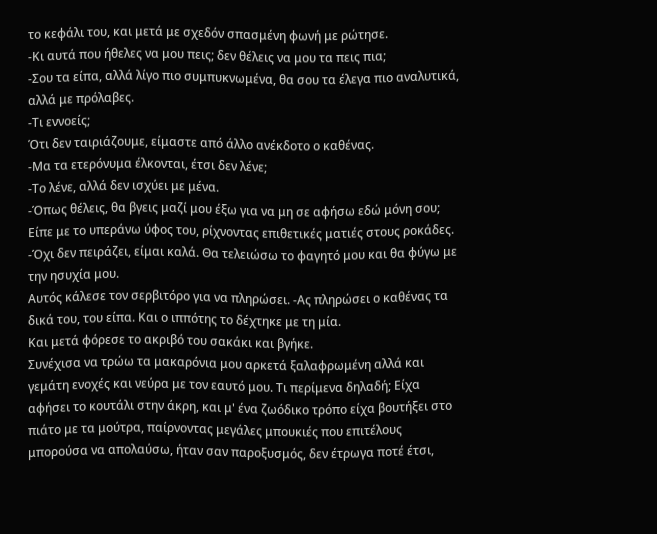το κεφάλι του, και μετά με σχεδόν σπασμένη φωνή με ρώτησε.
-Κι αυτά που ήθελες να μου πεις; δεν θέλεις να μου τα πεις πια;
-Σου τα είπα, αλλά λίγο πιο συμπυκνωμένα, θα σου τα έλεγα πιο αναλυτικά, αλλά με πρόλαβες.
-Τι εννοείς;
Ότι δεν ταιριάζουμε, είμαστε από άλλο ανέκδοτο ο καθένας.
-Μα τα ετερόνυμα έλκονται, έτσι δεν λένε;
-Το λένε, αλλά δεν ισχύει με μένα.
-Όπως θέλεις, θα βγεις μαζί μου έξω για να μη σε αφήσω εδώ μόνη σου; Είπε με το υπεράνω ύφος του, ρίχνοντας επιθετικές ματιές στους ροκάδες.
-Όχι δεν πειράζει, είμαι καλά. Θα τελειώσω το φαγητό μου και θα φύγω με την ησυχία μου.
Αυτός κάλεσε τον σερβιτόρο για να πληρώσει. -Ας πληρώσει ο καθένας τα δικά του, του είπα. Και ο ιππότης το δέχτηκε με τη μία.
Και μετά φόρεσε το ακριβό του σακάκι και βγήκε.
Συνέχισα να τρώω τα μακαρόνια μου αρκετά ξαλαφρωμένη αλλά και γεμάτη ενοχές και νεύρα με τον εαυτό μου. Τι περίμενα δηλαδή; Είχα αφήσει το κουτάλι στην άκρη, και μ' ένα ζωόδικο τρόπο είχα βουτήξει στο πιάτο με τα μούτρα, παίρνοντας μεγάλες μπουκιές που επιτέλους μπορούσα να απολαύσω, ήταν σαν παροξυσμός, δεν έτρωγα ποτέ έτσι,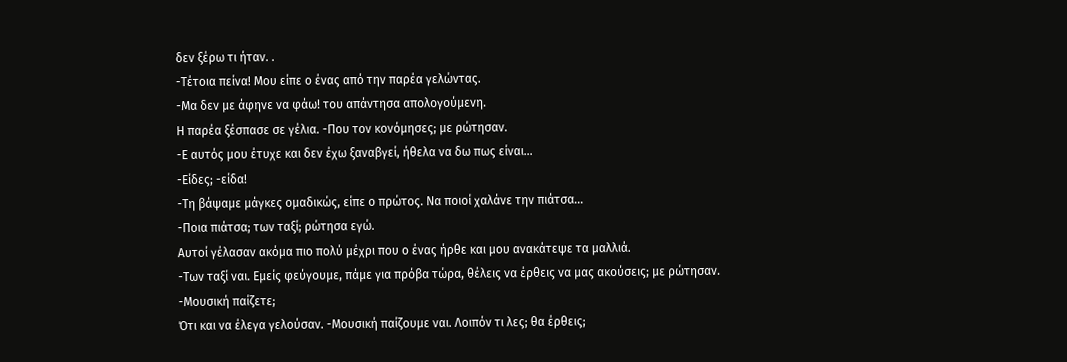δεν ξέρω τι ήταν. .
-Τέτοια πείνα! Μου είπε ο ένας από την παρέα γελώντας.
-Μα δεν με άφηνε να φάω! του απάντησα απολογούμενη.
Η παρέα ξέσπασε σε γέλια. -Που τον κονόμησες; με ρώτησαν.
-Ε αυτός μου έτυχε και δεν έχω ξαναβγεί, ήθελα να δω πως είναι...
-Είδες; -είδα!
-Τη βάψαμε μάγκες ομαδικώς, είπε ο πρώτος. Να ποιοί χαλάνε την πιάτσα...
-Ποια πιάτσα; των ταξί; ρώτησα εγώ.
Αυτοί γέλασαν ακόμα πιο πολύ μέχρι που ο ένας ήρθε και μου ανακάτεψε τα μαλλιά.
-Των ταξί ναι. Εμείς φεύγουμε, πάμε για πρόβα τώρα, θέλεις να έρθεις να μας ακούσεις; με ρώτησαν.
-Μουσική παίζετε;
Ότι και να έλεγα γελούσαν. -Μουσική παίζουμε ναι. Λοιπόν τι λες; θα έρθεις;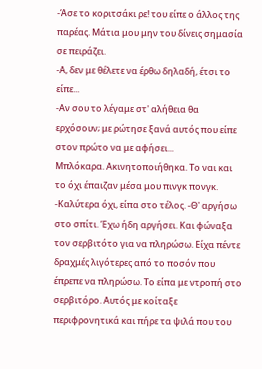-Άσε το κοριτσάκι ρε! του είπε ο άλλος της παρέας. Μάτια μου μην του δίνεις σημασία σε πειράζει.
-Α, δεν με θέλετε να έρθω δηλαδή, έτσι το είπε...
-Αν σου το λέγαμε στ' αλήθεια θα ερχόσουν; με ρώτησε ξανά αυτός που είπε στον πρώτο να με αφήσει...
Μπλόκαρα. Ακινητοποιήθηκα. Το ναι και το όχι έπαιζαν μέσα μου πινγκ πονγκ. -Καλύτερα όχι, είπα στο τέλος. -Θ' αργήσω στο σπίτι. Έχω ήδη αργήσει. Και φώναξα τον σερβιτότο για να πληρώσω. Είχα πέντε δραχμές λιγότερες από το ποσόν που έπρεπε να πληρώσω. Το είπα με ντροπή στο σερβιτόρο. Αυτός με κοίταξε περιφρονητικά και πήρε τα ψιλά που του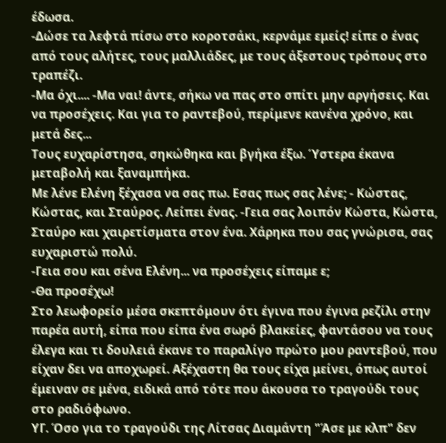έδωσα.
-Δώσε τα λεφτά πίσω στο κοροτσάκι, κερνάμε εμείς! είπε ο ένας από τους αλήτες, τους μαλλιάδες, με τους άξεστους τρόπους στο τραπέζι.
-Μα όχι.... -Μα ναι! άντε, σήκω να πας στο σπίτι μην αργήσεις. Και να προσέχεις. Και για το ραντεβού, περίμενε κανένα χρόνο, και μετά δες...
Τους ευχαρίστησα, σηκώθηκα και βγήκα έξω. Ύστερα έκανα μεταβολή και ξαναμπήκα.
Με λένε Ελένη ξέχασα να σας πω. Εσας πως σας λένε; - Κώστας, Κώστας, και Σταύρος. Λείπει ένας. -Γεια σας λοιπόν Κώστα, Κώστα, Σταύρο και χαιρετίσματα στον ένα. Χάρηκα που σας γνώρισα, σας ευχαριστώ πολύ.
-Γεια σου και σένα Ελένη... να προσέχεις είπαμε ε;
-Θα προσέχω!
Στο λεωφορείο μέσα σκεπτόμουν ότι έγινα που έγινα ρεζίλι στην παρέα αυτή, είπα που είπα ένα σωρό βλακείες, φαντάσου να τους έλεγα και τι δουλειά έκανε το παραλίγο πρώτο μου ραντεβού, που είχαν δει να αποχωρεί. Αξέχαστη θα τους είχα μείνει, όπως αυτοί έμειναν σε μένα, ειδικά από τότε που άκουσα το τραγούδι τους στο ραδιόφωνο.
ΥΓ. Όσο για το τραγούδι της Λίτσας Διαμάντη "Άσε με κλπ" δεν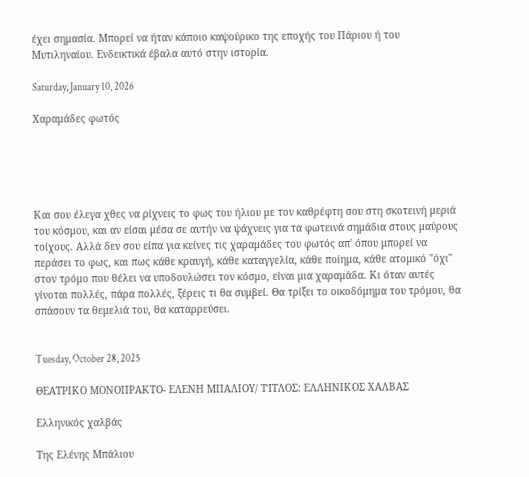έχει σημασία. Μπορεί να ήταν κάποιο καψούρικο της εποχής του Πάριου ή του Μυτιληναίου. Ενδεικτικά έβαλα αυτό στην ιστορία.

Saturday, January 10, 2026

Χαραμάδες φωτός





Και σου έλεγα χθες να ρίχνεις το φως του ήλιου με τον καθρέφτη σου στη σκοτεινή μεριά του κόσμου, και αν είσαι μέσα σε αυτήν να ψάχνεις για τα φωτεινά σημάδια στους μαύρους τοίχους. Αλλά δεν σου είπα για κείνες τις χαραμάδες του φωτός απ' όπου μπορεί να περάσει το φως, και πως κάθε κραυγή, κάθε καταγγελία, κάθε ποίημα, κάθε ατομικό "όχι" στον τρόμο που θέλει να υποδουλώσει τον κόσμο, είναι μια χαραμάδα. Κι όταν αυτές γίνοται πολλές, πάρα πολλές, ξέρεις τι θα συμβεί. Θα τρίξει το οικοδόμημα του τρόμου, θα σπάσουν τα θεμελιά του, θα καταρρεύσει.


Tuesday, October 28, 2025

ΘΕΑΤΡΙΚΟ ΜΟΝΟΠΡΑΚΤΟ- ΕΛΕΝΗ ΜΠΑΛΙΟΥ/ ΤΊΤΛΟΣ: ΕΛΛΗΝΙΚΟΣ ΧΑΛΒΑΣ

Ελληνικός χαλβάς

Της Ελένης Μπάλιου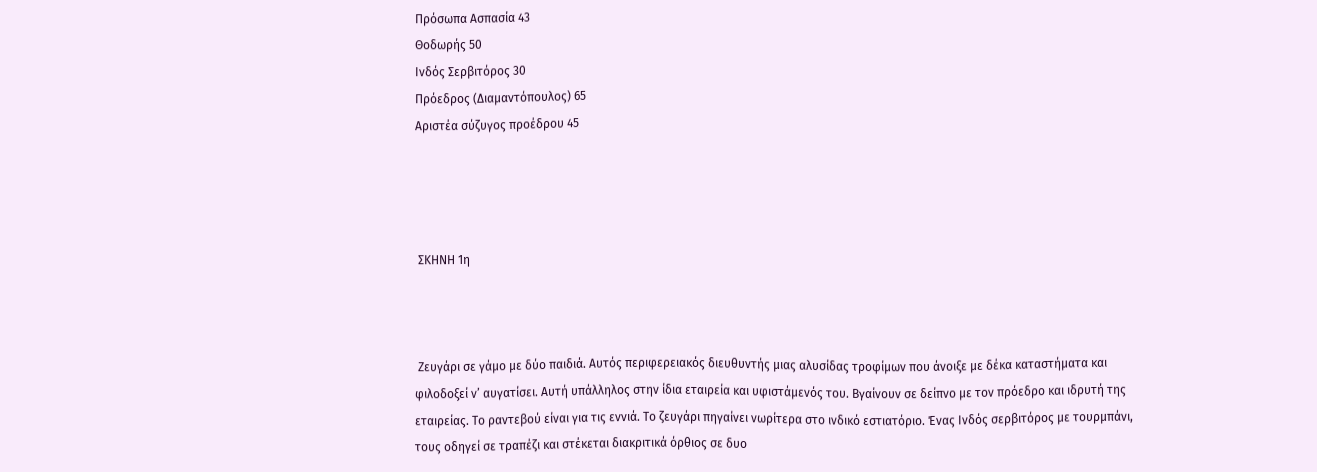Πρόσωπα Ασπασία 43
Θοδωρής 50
Ινδός Σερβιτόρος 30
Πρόεδρος (Διαμαντόπουλος) 65
Αριστέα σύζυγος προέδρου 45




 ΣΚΗΝΗ 1η



 Ζευγάρι σε γάμο με δύο παιδιά. Αυτός περιφερειακός διευθυντής μιας αλυσίδας τροφίμων που άνοιξε με δέκα καταστήματα και φιλοδοξεί ν’ αυγατίσει. Αυτή υπάλληλος στην ίδια εταιρεία και υφιστάμενός του. Βγαίνουν σε δείπνο με τον πρόεδρο και ιδρυτή της εταιρείας. Το ραντεβού είναι για τις εννιά. Το ζευγάρι πηγαίνει νωρίτερα στο ινδικό εστιατόριο. Ένας Ινδός σερβιτόρος με τουρμπάνι, τους οδηγεί σε τραπέζι και στέκεται διακριτικά όρθιος σε δυο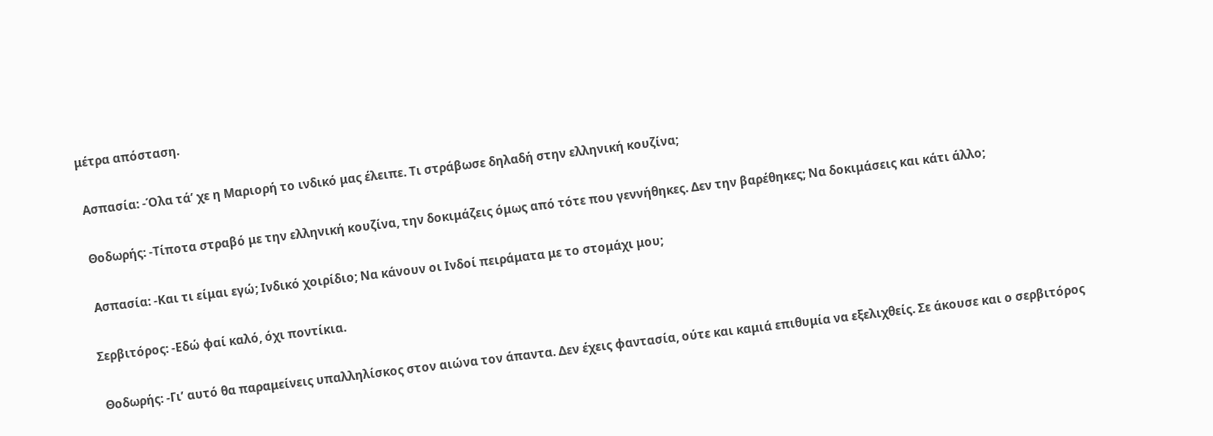μέτρα απόσταση.

 Ασπασία: -Όλα τά’ χε η Μαριορή το ινδικό μας έλειπε. Τι στράβωσε δηλαδή στην ελληνική κουζίνα;

 Θοδωρής: -Τίποτα στραβό με την ελληνική κουζίνα, την δοκιμάζεις όμως από τότε που γεννήθηκες. Δεν την βαρέθηκες; Να δοκιμάσεις και κάτι άλλο;

 Ασπασία: -Και τι είμαι εγώ; Ινδικό χοιρίδιο; Να κάνουν οι Ινδοί πειράματα με το στομάχι μου;

Σερβιτόρος: -Εδώ φαί καλό, όχι ποντίκια.

 Θοδωρής: -Γι’ αυτό θα παραμείνεις υπαλληλίσκος στον αιώνα τον άπαντα. Δεν έχεις φαντασία, ούτε και καμιά επιθυμία να εξελιχθείς. Σε άκουσε και ο σερβιτόρος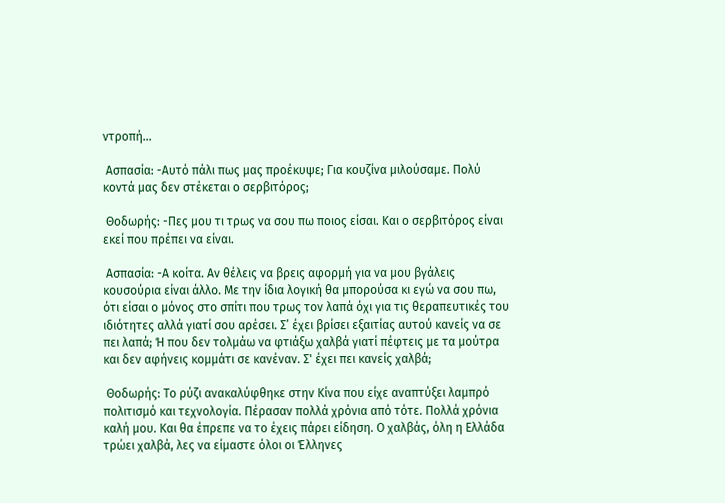ντροπή...

 Ασπασία: -Αυτό πάλι πως μας προέκυψε; Για κουζίνα μιλούσαμε. Πολύ κοντά μας δεν στέκεται ο σερβιτόρος;

 Θοδωρής: -Πες μου τι τρως να σου πω ποιος είσαι. Και ο σερβιτόρος είναι εκεί που πρέπει να είναι.

 Ασπασία: -Α κοίτα. Αν θέλεις να βρεις αφορμή για να μου βγάλεις κουσούρια είναι άλλο. Με την ίδια λογική θα μπορούσα κι εγώ να σου πω, ότι είσαι ο μόνος στο σπίτι που τρως τον λαπά όχι για τις θεραπευτικές του ιδιότητες αλλά γιατί σου αρέσει. Σ’ έχει βρίσει εξαιτίας αυτού κανείς να σε πει λαπά; Ή που δεν τολμάω να φτιάξω χαλβά γιατί πέφτεις με τα μούτρα και δεν αφήνεις κομμάτι σε κανέναν. Σ' έχει πει κανείς χαλβά;

 Θοδωρής: Το ρύζι ανακαλύφθηκε στην Κίνα που είχε αναπτύξει λαμπρό πολιτισμό και τεχνολογία. Πέρασαν πολλά χρόνια από τότε. Πολλά χρόνια καλή μου. Και θα έπρεπε να το έχεις πάρει είδηση. Ο χαλβάς, όλη η Ελλάδα τρώει χαλβά, λες να είμαστε όλοι οι Έλληνες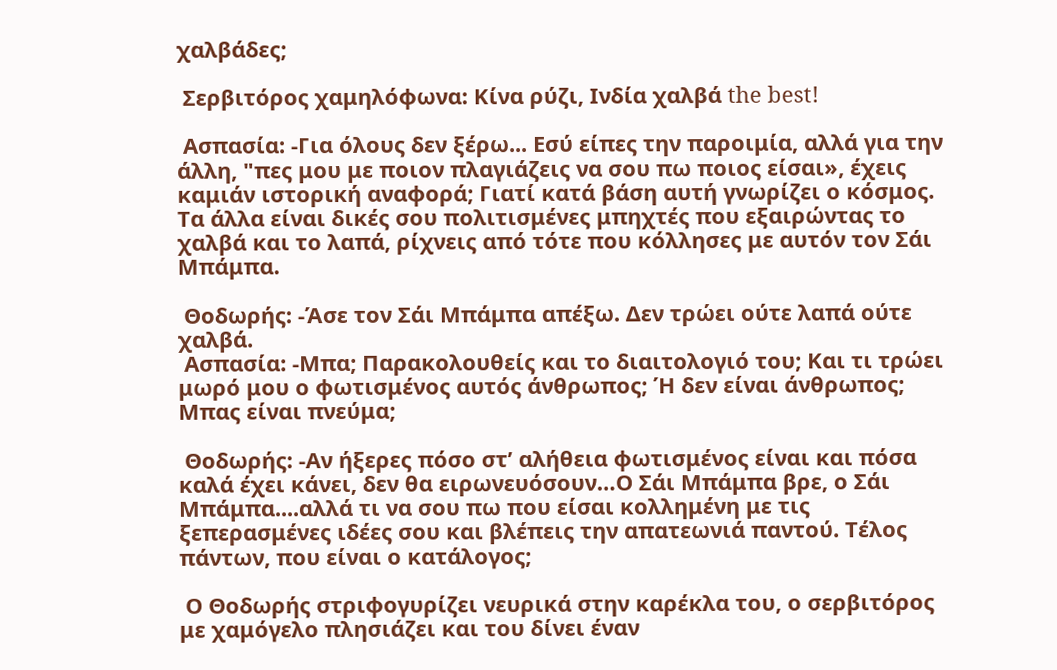χαλβάδες;

 Σερβιτόρος χαμηλόφωνα: Κίνα ρύζι, Ινδία χαλβά the best!

 Ασπασία: -Για όλους δεν ξέρω... Εσύ είπες την παροιμία, αλλά για την άλλη, "πες μου με ποιον πλαγιάζεις να σου πω ποιος είσαι», έχεις καμιάν ιστορική αναφορά; Γιατί κατά βάση αυτή γνωρίζει ο κόσμος. Τα άλλα είναι δικές σου πολιτισμένες μπηχτές που εξαιρώντας το χαλβά και το λαπά, ρίχνεις από τότε που κόλλησες με αυτόν τον Σάι Μπάμπα.

 Θοδωρής: -Άσε τον Σάι Μπάμπα απέξω. Δεν τρώει ούτε λαπά ούτε χαλβά.
 Ασπασία: -Μπα; Παρακολουθείς και το διαιτολογιό του; Και τι τρώει μωρό μου ο φωτισμένος αυτός άνθρωπος; Ή δεν είναι άνθρωπος; Μπας είναι πνεύμα;

 Θοδωρής: -Αν ήξερες πόσο στ’ αλήθεια φωτισμένος είναι και πόσα καλά έχει κάνει, δεν θα ειρωνευόσουν…Ο Σάι Μπάμπα βρε, ο Σάι Μπάμπα....αλλά τι να σου πω που είσαι κολλημένη με τις ξεπερασμένες ιδέες σου και βλέπεις την απατεωνιά παντού. Τέλος πάντων, που είναι ο κατάλογος;

 Ο Θοδωρής στριφογυρίζει νευρικά στην καρέκλα του, ο σερβιτόρος με χαμόγελο πλησιάζει και του δίνει έναν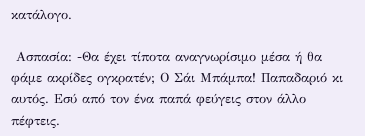κατάλογο.

 Ασπασία: -Θα έχει τίποτα αναγνωρίσιμο μέσα ή θα φάμε ακρίδες ογκρατέν; Ο Σάι Μπάμπα! Παπαδαριό κι αυτός. Εσύ από τον ένα παπά φεύγεις στον άλλο πέφτεις.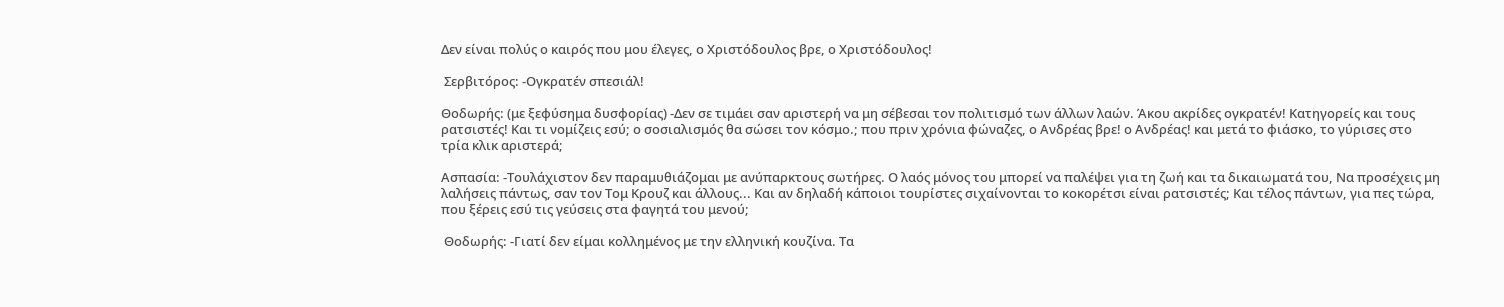Δεν είναι πολύς ο καιρός που μου έλεγες, ο Χριστόδουλος βρε, ο Χριστόδουλος!

 Σερβιτόρος: -Ογκρατέν σπεσιάλ!

Θοδωρής: (με ξεφύσημα δυσφορίας) -Δεν σε τιμάει σαν αριστερή να μη σέβεσαι τον πολιτισμό των άλλων λαών. Άκου ακρίδες ογκρατέν! Κατηγορείς και τους ρατσιστές! Και τι νομίζεις εσύ; ο σοσιαλισμός θα σώσει τον κόσμο.; που πριν χρόνια φώναζες, ο Ανδρέας βρε! ο Ανδρέας! και μετά το φιάσκο, το γύρισες στο τρία κλικ αριστερά;

Ασπασία: -Τουλάχιστον δεν παραμυθιάζομαι με ανύπαρκτους σωτήρες. Ο λαός μόνος του μπορεί να παλέψει για τη ζωή και τα δικαιωματά του, Να προσέχεις μη λαλήσεις πάντως, σαν τον Τομ Κρουζ και άλλους... Και αν δηλαδή κάποιοι τουρίστες σιχαίνονται το κοκορέτσι είναι ρατσιστές; Και τέλος πάντων, για πες τώρα, που ξέρεις εσύ τις γεύσεις στα φαγητά του μενού;

 Θοδωρής: -Γιατί δεν είμαι κολλημένος με την ελληνική κουζίνα. Τα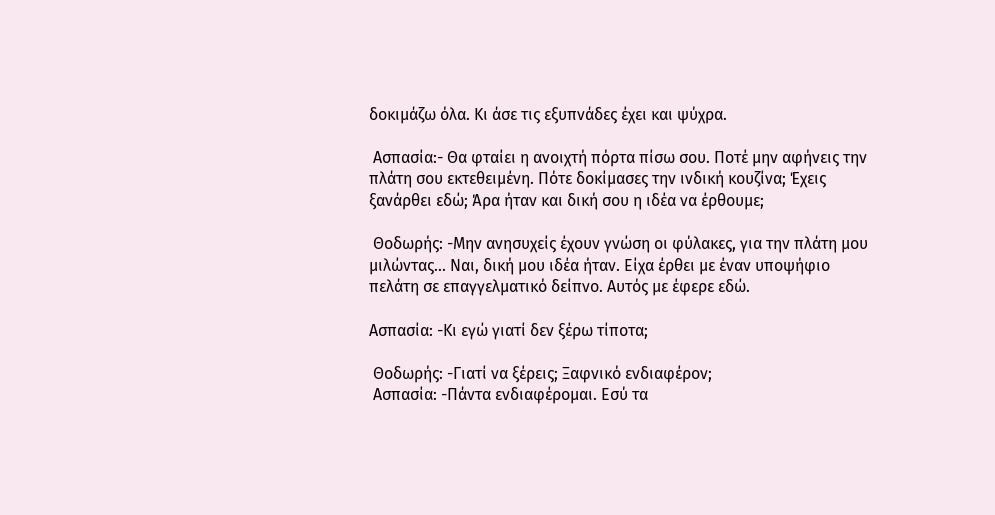δοκιμάζω όλα. Κι άσε τις εξυπνάδες έχει και ψύχρα.

 Ασπασία:- Θα φταίει η ανοιχτή πόρτα πίσω σου. Ποτέ μην αφήνεις την πλάτη σου εκτεθειμένη. Πότε δοκίμασες την ινδική κουζίνα; Έχεις ξανάρθει εδώ; Άρα ήταν και δική σου η ιδέα να έρθουμε;

 Θοδωρής: -Μην ανησυχείς έχουν γνώση οι φύλακες, για την πλάτη μου μιλώντας... Ναι, δική μου ιδέα ήταν. Είχα έρθει με έναν υποψήφιο πελάτη σε επαγγελματικό δείπνο. Αυτός με έφερε εδώ.

Ασπασία: -Κι εγώ γιατί δεν ξέρω τίποτα;

 Θοδωρής: -Γιατί να ξέρεις; Ξαφνικό ενδιαφέρον;
 Ασπασία: -Πάντα ενδιαφέρομαι. Εσύ τα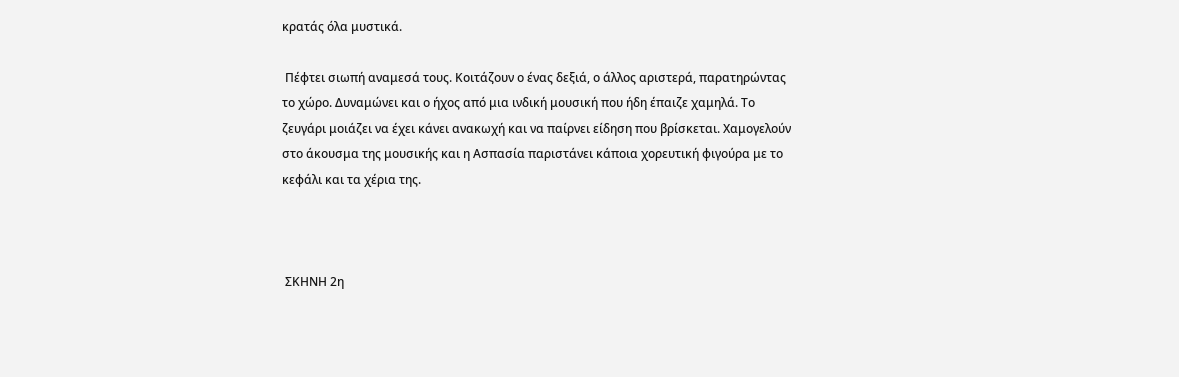κρατάς όλα μυστικά.

 Πέφτει σιωπή αναμεσά τους. Κοιτάζουν ο ένας δεξιά, ο άλλος αριστερά, παρατηρώντας το χώρο. Δυναμώνει και ο ήχος από μια ινδική μουσική που ήδη έπαιζε χαμηλά. Το ζευγάρι μοιάζει να έχει κάνει ανακωχή και να παίρνει είδηση που βρίσκεται. Χαμογελούν στο άκουσμα της μουσικής και η Ασπασία παριστάνει κάποια χορευτική φιγούρα με το κεφάλι και τα χέρια της.



 ΣΚΗΝΗ 2η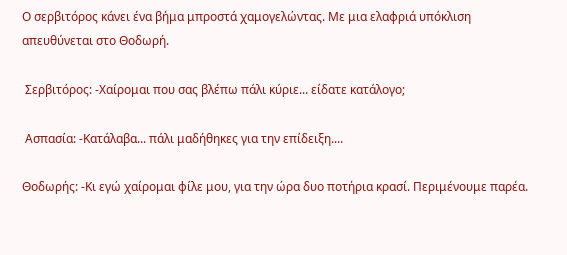Ο σερβιτόρος κάνει ένα βήμα μπροστά χαμογελώντας. Με μια ελαφριά υπόκλιση απευθύνεται στο Θοδωρή.

 Σερβιτόρος: -Χαίρομαι που σας βλέπω πάλι κύριε... είδατε κατάλογο;

 Ασπασία: -Κατάλαβα... πάλι μαδήθηκες για την επίδειξη....

Θοδωρής: -Κι εγώ χαίρομαι φίλε μου, για την ώρα δυο ποτήρια κρασί. Περιμένουμε παρέα.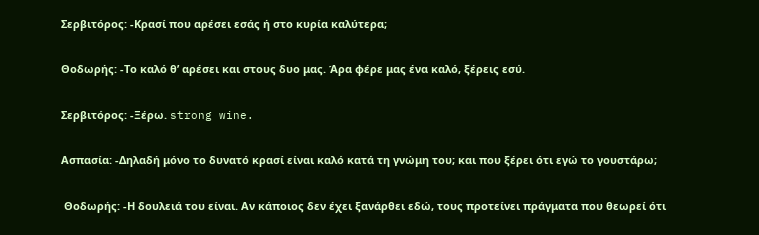Σερβιτόρος: -Κρασί που αρέσει εσάς ή στο κυρία καλύτερα;

Θοδωρής: -Το καλό θ’ αρέσει και στους δυο μας. Άρα φέρε μας ένα καλό, ξέρεις εσύ.

Σερβιτόρος: -Ξέρω. strong wine.

Ασπασία: -Δηλαδή μόνο το δυνατό κρασί είναι καλό κατά τη γνώμη του; και που ξέρει ότι εγώ το γουστάρω;

 Θοδωρής: -Η δουλειά του είναι. Αν κάποιος δεν έχει ξανάρθει εδώ, τους προτείνει πράγματα που θεωρεί ότι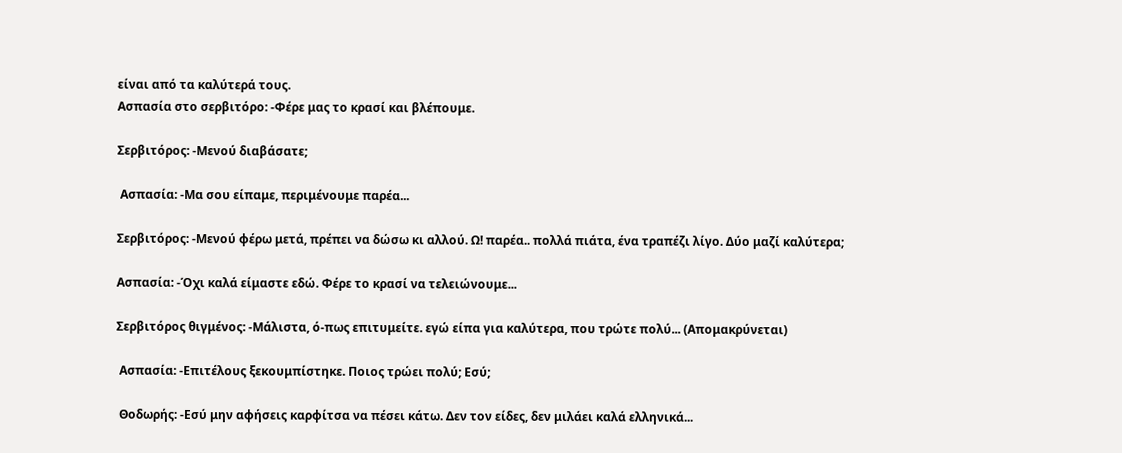είναι από τα καλύτερά τους.
Ασπασία στο σερβιτόρο: -Φέρε μας το κρασί και βλέπουμε.

Σερβιτόρος: -Μενού διαβάσατε;

 Ασπασία: -Μα σου είπαμε, περιμένουμε παρέα...

Σερβιτόρος: -Μενού φέρω μετά, πρέπει να δώσω κι αλλού. Ω! παρέα.. πολλά πιάτα, ένα τραπέζι λίγο. Δύο μαζί καλύτερα;

Ασπασία: -Όχι καλά είμαστε εδώ. Φέρε το κρασί να τελειώνουμε...

Σερβιτόρος θιγμένος: -Μάλιστα, ό-πως επιτυμείτε. εγώ είπα για καλύτερα, που τρώτε πολύ... (Απομακρύνεται)

 Ασπασία: -Επιτέλους ξεκουμπίστηκε. Ποιος τρώει πολύ; Εσύ;

 Θοδωρής: -Εσύ μην αφήσεις καρφίτσα να πέσει κάτω. Δεν τον είδες, δεν μιλάει καλά ελληνικά...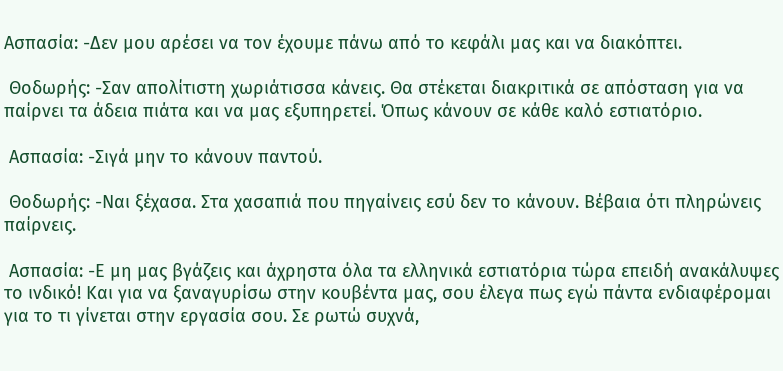Ασπασία: -Δεν μου αρέσει να τον έχουμε πάνω από το κεφάλι μας και να διακόπτει.

 Θοδωρής: -Σαν απολίτιστη χωριάτισσα κάνεις. Θα στέκεται διακριτικά σε απόσταση για να παίρνει τα άδεια πιάτα και να μας εξυπηρετεί. Όπως κάνουν σε κάθε καλό εστιατόριο.

 Ασπασία: -Σιγά μην το κάνουν παντού.

 Θοδωρής: -Ναι ξέχασα. Στα χασαπιά που πηγαίνεις εσύ δεν το κάνουν. Βέβαια ότι πληρώνεις παίρνεις.

 Ασπασία: -Ε μη μας βγάζεις και άχρηστα όλα τα ελληνικά εστιατόρια τώρα επειδή ανακάλυψες το ινδικό! Και για να ξαναγυρίσω στην κουβέντα μας, σου έλεγα πως εγώ πάντα ενδιαφέρομαι για το τι γίνεται στην εργασία σου. Σε ρωτώ συχνά,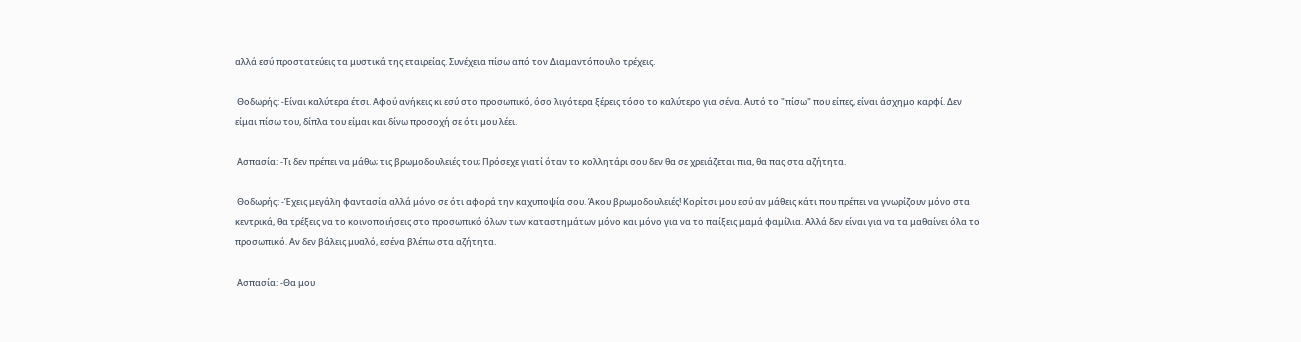αλλά εσύ προστατεύεις τα μυστικά της εταιρείας. Συνέχεια πίσω από τον Διαμαντόπουλο τρέχεις.

 Θοδωρής: -Είναι καλύτερα έτσι. Αφού ανήκεις κι εσύ στο προσωπικό, όσο λιγότερα ξέρεις τόσο το καλύτερο για σένα. Αυτό το "πίσω" που είπες, είναι άσχημο καρφί. Δεν είμαι πίσω του, δίπλα του είμαι και δίνω προσοχή σε ότι μου λέει.

 Ασπασία: -Τι δεν πρέπει να μάθω; τις βρωμοδουλειές του; Πρόσεχε γιατί όταν το κολλητάρι σου δεν θα σε χρειάζεται πια, θα πας στα αζήτητα.

 Θοδωρής: -Έχεις μεγάλη φαντασία αλλά μόνο σε ότι αφορά την καχυποψία σου. Άκου βρωμοδουλειές! Κορίτσι μου εσύ αν μάθεις κάτι που πρέπει να γνωρίζουν μόνο στα κεντρικά, θα τρέξεις να το κοινοποιήσεις στο προσωπικό όλων των καταστημάτων μόνο και μόνο για να το παίξεις μαμά φαμίλια. Αλλά δεν είναι για να τα μαθαίνει όλα το προσωπικό. Αν δεν βάλεις μυαλό, εσένα βλέπω στα αζήτητα.

 Ασπασία: -Θα μου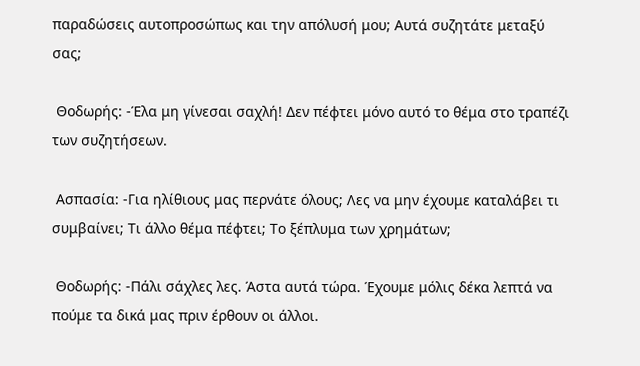παραδώσεις αυτοπροσώπως και την απόλυσή μου; Αυτά συζητάτε μεταξύ σας;

 Θοδωρής: -Έλα μη γίνεσαι σαχλή! Δεν πέφτει μόνο αυτό το θέμα στο τραπέζι των συζητήσεων.

 Ασπασία: -Για ηλίθιους μας περνάτε όλους; Λες να μην έχουμε καταλάβει τι συμβαίνει; Τι άλλο θέμα πέφτει; Το ξέπλυμα των χρημάτων;

 Θοδωρής: -Πάλι σάχλες λες. Άστα αυτά τώρα. Έχουμε μόλις δέκα λεπτά να πούμε τα δικά μας πριν έρθουν οι άλλοι.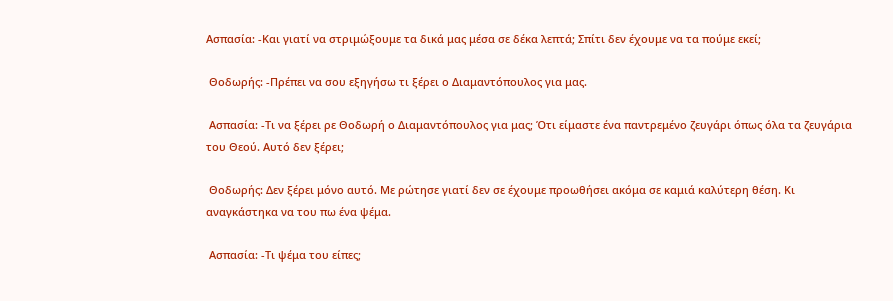Ασπασία: -Και γιατί να στριμώξουμε τα δικά μας μέσα σε δέκα λεπτά; Σπίτι δεν έχουμε να τα πούμε εκεί;

 Θοδωρής: -Πρέπει να σου εξηγήσω τι ξέρει ο Διαμαντόπουλος για μας.

 Ασπασία: -Τι να ξέρει ρε Θοδωρή ο Διαμαντόπουλος για μας; Ότι είμαστε ένα παντρεμένο ζευγάρι όπως όλα τα ζευγάρια του Θεού. Αυτό δεν ξέρει;

 Θοδωρής: Δεν ξέρει μόνο αυτό. Με ρώτησε γιατί δεν σε έχουμε προωθήσει ακόμα σε καμιά καλύτερη θέση. Κι αναγκάστηκα να του πω ένα ψέμα.

 Ασπασία: -Τι ψέμα του είπες;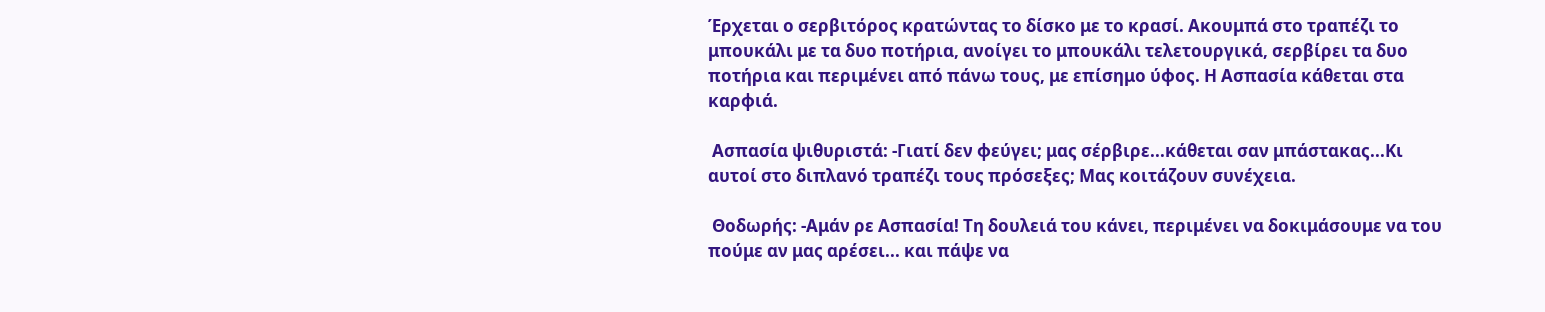Έρχεται ο σερβιτόρος κρατώντας το δίσκο με το κρασί. Ακουμπά στο τραπέζι το μπουκάλι με τα δυο ποτήρια, ανοίγει το μπουκάλι τελετουργικά, σερβίρει τα δυο ποτήρια και περιμένει από πάνω τους, με επίσημο ύφος. Η Ασπασία κάθεται στα καρφιά.

 Ασπασία ψιθυριστά: -Γιατί δεν φεύγει; μας σέρβιρε...κάθεται σαν μπάστακας...Κι αυτοί στο διπλανό τραπέζι τους πρόσεξες; Μας κοιτάζουν συνέχεια.

 Θοδωρής: -Αμάν ρε Ασπασία! Τη δουλειά του κάνει, περιμένει να δοκιμάσουμε να του πούμε αν μας αρέσει... και πάψε να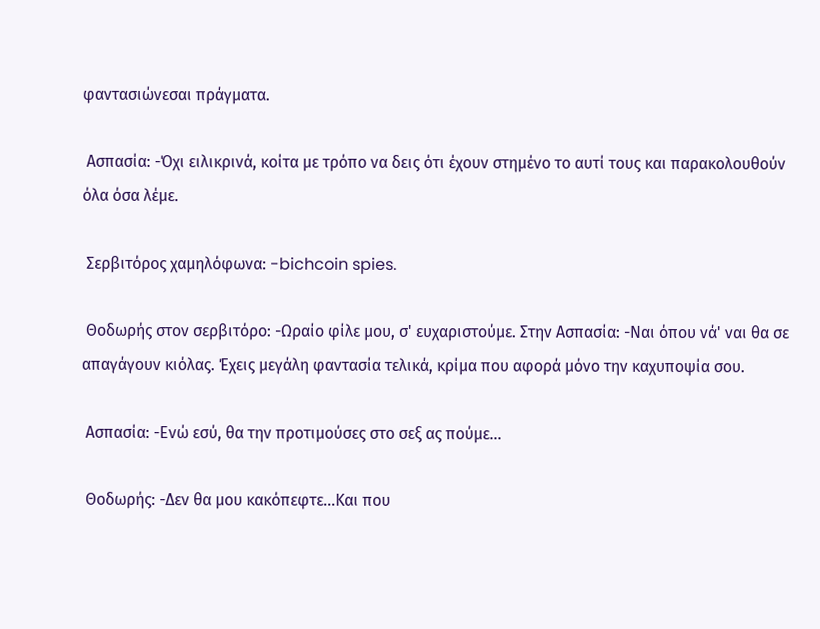φαντασιώνεσαι πράγματα.

 Ασπασία: -Όχι ειλικρινά, κοίτα με τρόπο να δεις ότι έχουν στημένο το αυτί τους και παρακολουθούν όλα όσα λέμε.

 Σερβιτόρος χαμηλόφωνα: -bichcoin spies.

 Θοδωρής στον σερβιτόρο: -Ωραίο φίλε μου, σ' ευχαριστούμε. Στην Ασπασία: -Ναι όπου νά' ναι θα σε απαγάγουν κιόλας. Έχεις μεγάλη φαντασία τελικά, κρίμα που αφορά μόνο την καχυποψία σου.

 Ασπασία: -Ενώ εσύ, θα την προτιμούσες στο σεξ ας πούμε...

 Θοδωρής: -Δεν θα μου κακόπεφτε...Και που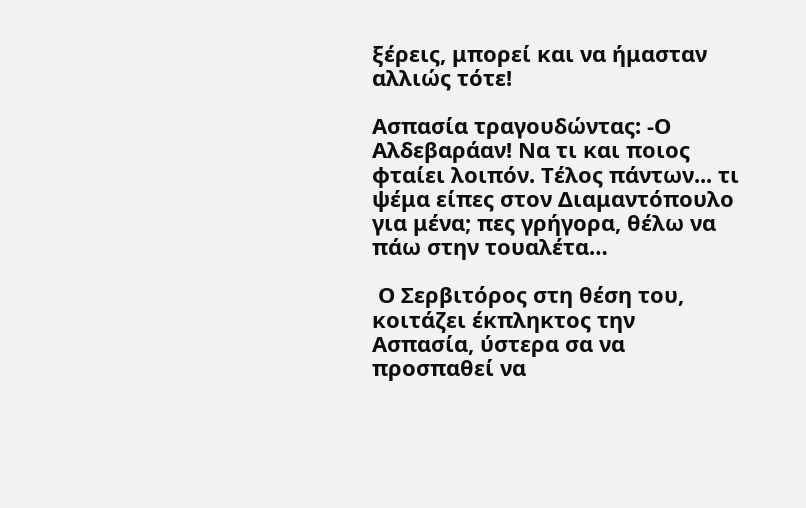ξέρεις, μπορεί και να ήμασταν αλλιώς τότε!

Ασπασία τραγουδώντας: -Ο Αλδεβαράαν! Να τι και ποιος φταίει λοιπόν. Τέλος πάντων... τι ψέμα είπες στον Διαμαντόπουλο για μένα; πες γρήγορα, θέλω να πάω στην τουαλέτα…

 Ο Σερβιτόρος στη θέση του, κοιτάζει έκπληκτος την Ασπασία, ύστερα σα να προσπαθεί να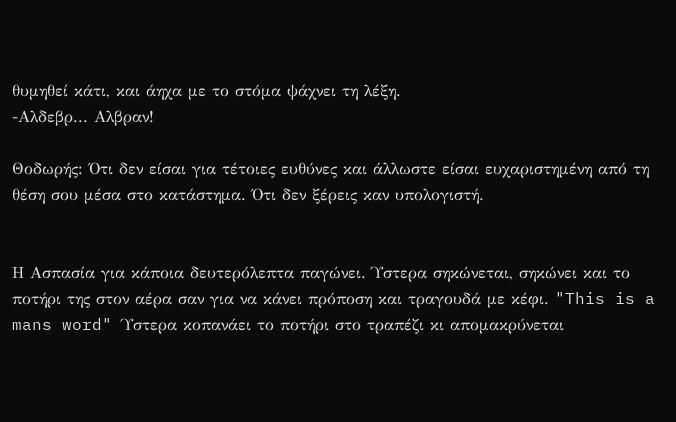θυμηθεί κάτι, και άηχα με το στόμα ψάχνει τη λέξη.
-Αλδεβρ... Αλβραν!

Θοδωρής: Ότι δεν είσαι για τέτοιες ευθύνες και άλλωστε είσαι ευχαριστημένη από τη θέση σου μέσα στο κατάστημα. Ότι δεν ξέρεις καν υπολογιστή.


Η Ασπασία για κάποια δευτερόλεπτα παγώνει. Ύστερα σηκώνεται, σηκώνει και το ποτήρι της στον αέρα σαν για να κάνει πρόποση και τραγουδά με κέφι. "This is a mans word" Ύστερα κοπανάει το ποτήρι στο τραπέζι κι απομακρύνεται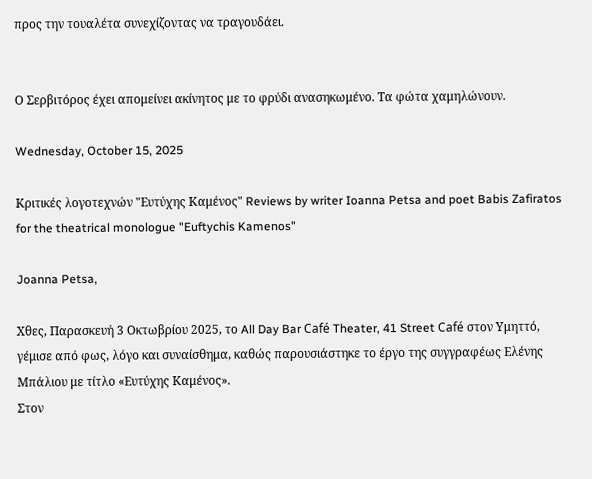προς την τουαλέτα συνεχίζοντας να τραγουδάει.


Ο Σερβιτόρος έχει απομείνει ακίνητος με το φρύδι ανασηκωμένο. Τα φώτα χαμηλώνουν.

Wednesday, October 15, 2025

Κριτικές λογοτεχνών "Ευτύχης Καμένος" Reviews by writer Ioanna Petsa and poet Babis Zafiratos for the theatrical monologue "Euftychis Kamenos"

Joanna Petsa,

Χθες, Παρασκευή 3 Οκτωβρίου 2025, το All Day Bar Café Theater, 41 Street Café στον Υμηττό, γέμισε από φως, λόγο και συναίσθημα, καθώς παρουσιάστηκε το έργο της συγγραφέως Ελένης Μπάλιου με τίτλο «Ευτύχης Καμένος».
Στον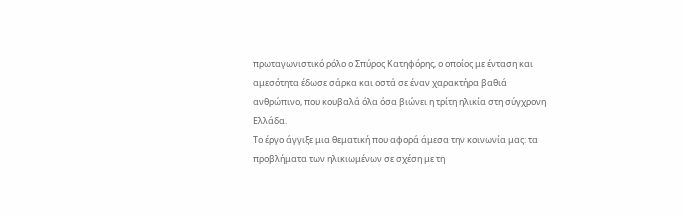πρωταγωνιστικό ρόλο ο Σπύρος Κατηφόρης, ο οποίος με ένταση και αμεσότητα έδωσε σάρκα και οστά σε έναν χαρακτήρα βαθιά ανθρώπινο, που κουβαλά όλα όσα βιώνει η τρίτη ηλικία στη σύγχρονη Ελλάδα.
Το έργο άγγιξε μια θεματική που αφορά άμεσα την κοινωνία μας: τα προβλήματα των ηλικιωμένων σε σχέση με τη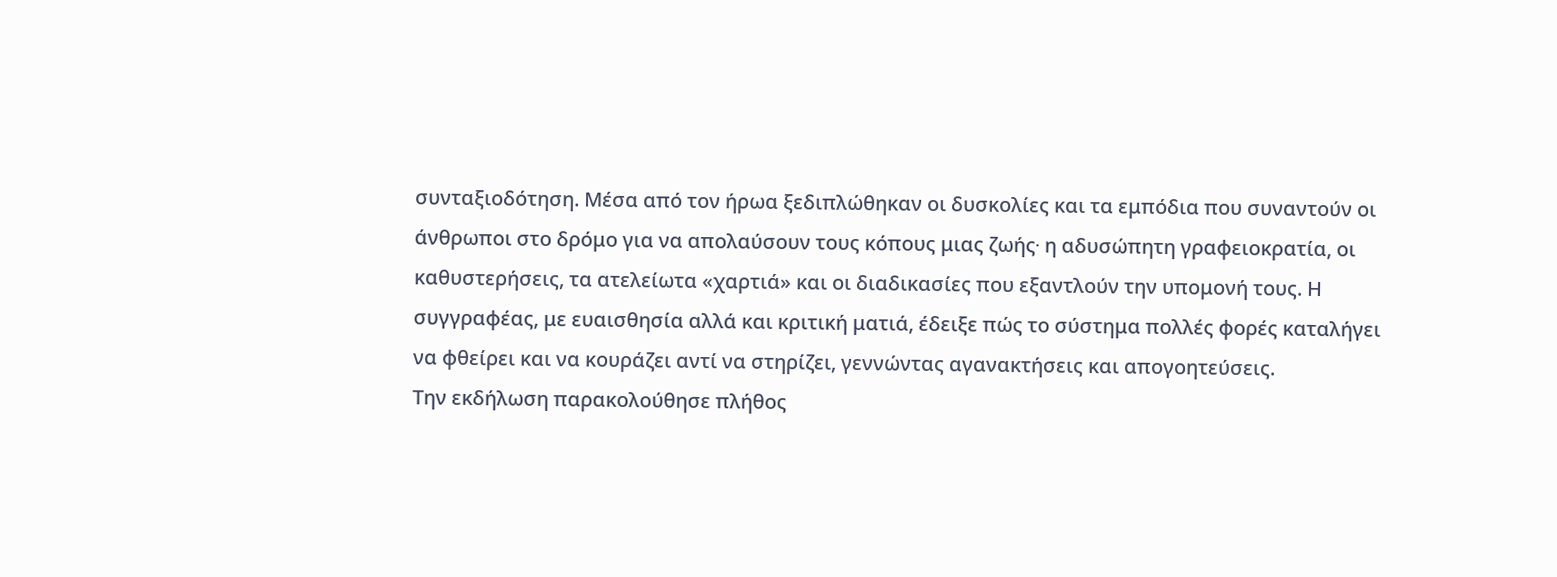συνταξιοδότηση. Μέσα από τον ήρωα ξεδιπλώθηκαν οι δυσκολίες και τα εμπόδια που συναντούν οι άνθρωποι στο δρόμο για να απολαύσουν τους κόπους μιας ζωής∙ η αδυσώπητη γραφειοκρατία, οι καθυστερήσεις, τα ατελείωτα «χαρτιά» και οι διαδικασίες που εξαντλούν την υπομονή τους. Η συγγραφέας, με ευαισθησία αλλά και κριτική ματιά, έδειξε πώς το σύστημα πολλές φορές καταλήγει να φθείρει και να κουράζει αντί να στηρίζει, γεννώντας αγανακτήσεις και απογοητεύσεις.
Την εκδήλωση παρακολούθησε πλήθος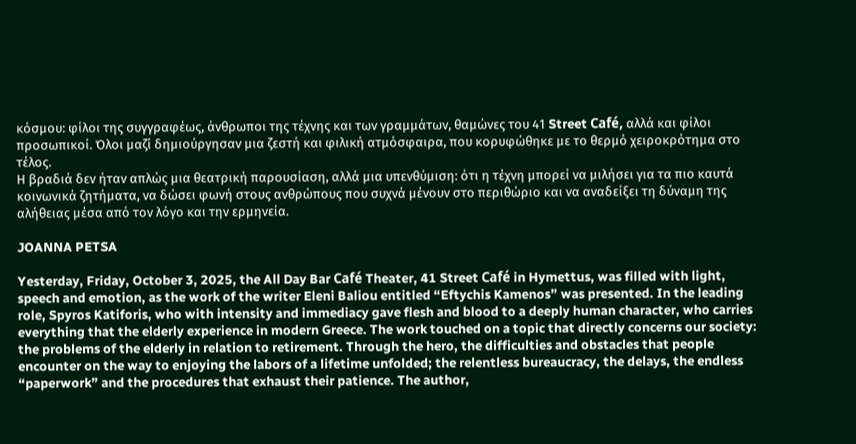κόσμου: φίλοι της συγγραφέως, άνθρωποι της τέχνης και των γραμμάτων, θαμώνες του 41 Street Café, αλλά και φίλοι προσωπικοί. Όλοι μαζί δημιούργησαν μια ζεστή και φιλική ατμόσφαιρα, που κορυφώθηκε με το θερμό χειροκρότημα στο τέλος.
Η βραδιά δεν ήταν απλώς μια θεατρική παρουσίαση, αλλά μια υπενθύμιση: ότι η τέχνη μπορεί να μιλήσει για τα πιο καυτά κοινωνικά ζητήματα, να δώσει φωνή στους ανθρώπους που συχνά μένουν στο περιθώριο και να αναδείξει τη δύναμη της αλήθειας μέσα από τον λόγο και την ερμηνεία.

JOANNA PETSA

Yesterday, Friday, October 3, 2025, the All Day Bar Café Theater, 41 Street Café in Hymettus, was filled with light, speech and emotion, as the work of the writer Eleni Baliou entitled “Eftychis Kamenos” was presented. In the leading role, Spyros Katiforis, who with intensity and immediacy gave flesh and blood to a deeply human character, who carries everything that the elderly experience in modern Greece. The work touched on a topic that directly concerns our society: the problems of the elderly in relation to retirement. Through the hero, the difficulties and obstacles that people encounter on the way to enjoying the labors of a lifetime unfolded; the relentless bureaucracy, the delays, the endless “paperwork” and the procedures that exhaust their patience. The author,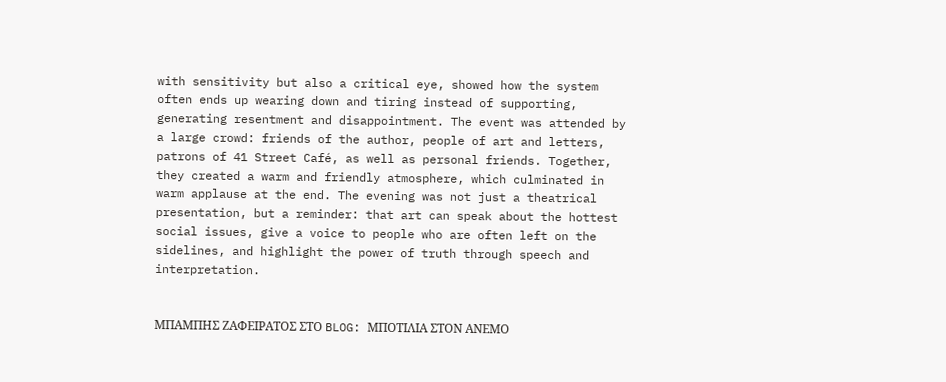with sensitivity but also a critical eye, showed how the system often ends up wearing down and tiring instead of supporting, generating resentment and disappointment. The event was attended by a large crowd: friends of the author, people of art and letters, patrons of 41 Street Café, as well as personal friends. Together, they created a warm and friendly atmosphere, which culminated in warm applause at the end. The evening was not just a theatrical presentation, but a reminder: that art can speak about the hottest social issues, give a voice to people who are often left on the sidelines, and highlight the power of truth through speech and interpretation.


ΜΠΑΜΠΗΣ ΖΑΦΕΙΡΑΤΟΣ ΣΤΟ BLOG: ΜΠΟΤΙΛΙΑ ΣΤΟΝ ΑΝΕΜΟ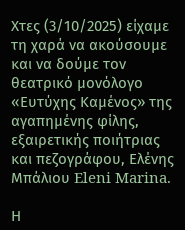Χτες (3/10/2025) είχαμε τη χαρά να ακούσουμε και να δούμε τον θεατρικό μονόλογο «Ευτύχης Καμένος» της αγαπημένης φίλης, εξαιρετικής ποιήτριας και πεζογράφου, Ελένης Μπάλιου Eleni Marina.

Η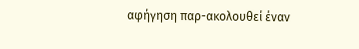αφήγηση παρ-ακολουθεί έναν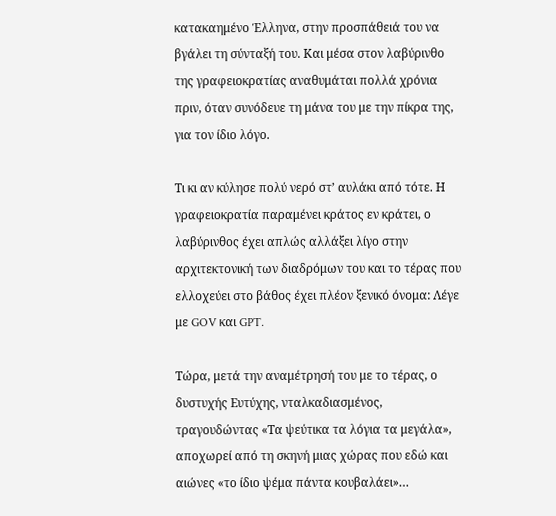κατακαημένο Έλληνα, στην προσπάθειά του να βγάλει τη σύνταξή του. Και μέσα στον λαβύρινθο της γραφειοκρατίας αναθυμάται πολλά χρόνια πριν, όταν συνόδευε τη μάνα του με την πίκρα της, για τον ίδιο λόγο.

Τι κι αν κύλησε πολύ νερό στ’ αυλάκι από τότε. Η γραφειοκρατία παραμένει κράτος εν κράτει, ο λαβύρινθος έχει απλώς αλλάξει λίγο στην αρχιτεκτονική των διαδρόμων του και το τέρας που ελλοχεύει στο βάθος έχει πλέον ξενικό όνομα: Λέγε με GOV και GPT.

Τώρα, μετά την αναμέτρησή του με το τέρας, ο δυστυχής Ευτύχης, νταλκαδιασμένος, τραγουδώντας «Τα ψεύτικα τα λόγια τα μεγάλα», αποχωρεί από τη σκηνή μιας χώρας που εδώ και αιώνες «το ίδιο ψέμα πάντα κουβαλάει»…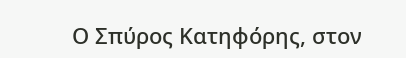Ο Σπύρος Κατηφόρης, στον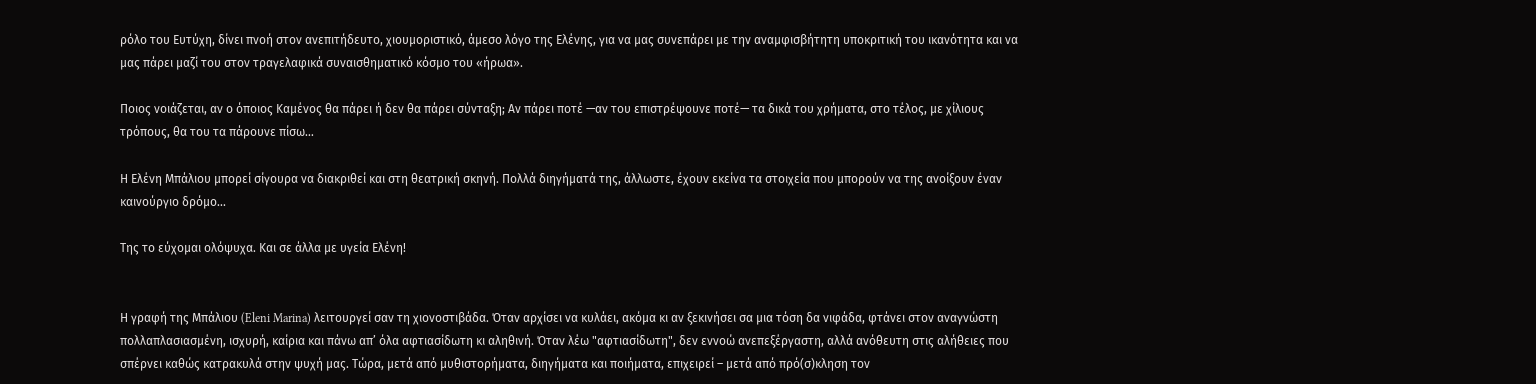ρόλο του Ευτύχη, δίνει πνοή στον ανεπιτήδευτο, χιουμοριστικό, άμεσο λόγο της Ελένης, για να μας συνεπάρει με την αναμφισβήτητη υποκριτική του ικανότητα και να μας πάρει μαζί του στον τραγελαφικά συναισθηματικό κόσμο του «ήρωα».

Ποιος νοιάζεται, αν ο όποιος Καμένος θα πάρει ή δεν θα πάρει σύνταξη; Αν πάρει ποτέ —αν του επιστρέψουνε ποτέ— τα δικά του χρήματα, στο τέλος, με χίλιους τρόπους, θα του τα πάρουνε πίσω…

Η Ελένη Μπάλιου μπορεί σίγουρα να διακριθεί και στη θεατρική σκηνή. Πολλά διηγήματά της, άλλωστε, έχουν εκείνα τα στοιχεία που μπορούν να της ανοίξουν έναν καινούργιο δρόμο...

Της το εύχομαι ολόψυχα. Και σε άλλα με υγεία Ελένη!


Η γραφή της Μπάλιου (Eleni Marina) λειτουργεί σαν τη χιονοστιβάδα. Όταν αρχίσει να κυλάει, ακόμα κι αν ξεκινήσει σα μια τόση δα νιφάδα, φτάνει στον αναγνώστη πολλαπλασιασμένη, ισχυρή, καίρια και πάνω απ’ όλα αφτιασίδωτη κι αληθινή. Όταν λέω "αφτιασίδωτη", δεν εννοώ ανεπεξέργαστη, αλλά ανόθευτη στις αλήθειες που σπέρνει καθώς κατρακυλά στην ψυχή μας. Τώρα, μετά από μυθιστορήματα, διηγήματα και ποιήματα, επιχειρεί – μετά από πρό(σ)κληση τον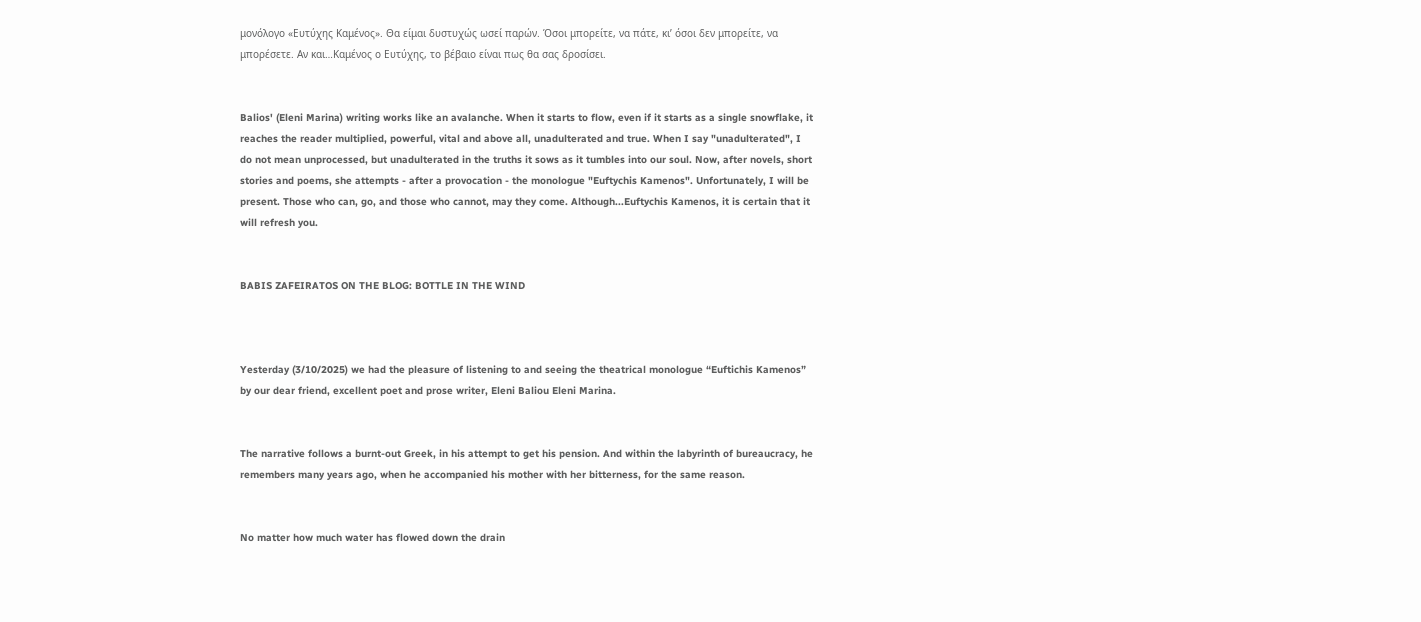μονόλογο «Ευτύχης Καμένος». Θα είμαι δυστυχώς ωσεί παρών. Όσοι μπορείτε, να πάτε, κι’ όσοι δεν μπορείτε, να μπορέσετε. Αν και…Καμένος ο Ευτύχης, το βέβαιο είναι πως θα σας δροσίσει.


Balios' (Eleni Marina) writing works like an avalanche. When it starts to flow, even if it starts as a single snowflake, it reaches the reader multiplied, powerful, vital and above all, unadulterated and true. When I say "unadulterated", I do not mean unprocessed, but unadulterated in the truths it sows as it tumbles into our soul. Now, after novels, short stories and poems, she attempts - after a provocation - the monologue "Euftychis Kamenos". Unfortunately, I will be present. Those who can, go, and those who cannot, may they come. Although...Euftychis Kamenos, it is certain that it will refresh you.


BABIS ZAFEIRATOS ON THE BLOG: BOTTLE IN THE WIND



Yesterday (3/10/2025) we had the pleasure of listening to and seeing the theatrical monologue “Euftichis Kamenos” by our dear friend, excellent poet and prose writer, Eleni Baliou Eleni Marina.


The narrative follows a burnt-out Greek, in his attempt to get his pension. And within the labyrinth of bureaucracy, he remembers many years ago, when he accompanied his mother with her bitterness, for the same reason.


No matter how much water has flowed down the drain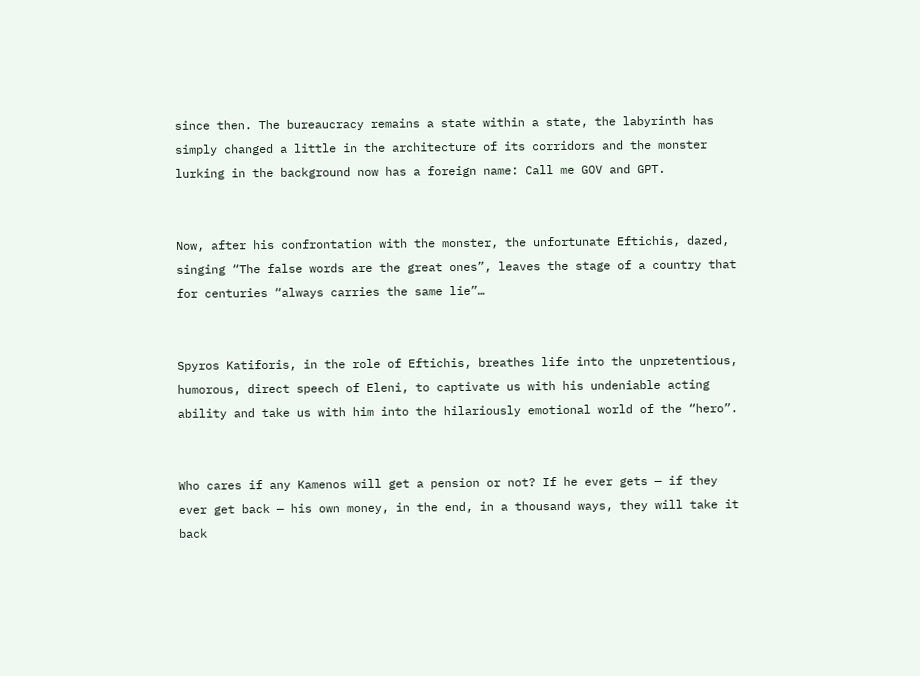since then. The bureaucracy remains a state within a state, the labyrinth has simply changed a little in the architecture of its corridors and the monster lurking in the background now has a foreign name: Call me GOV and GPT.


Now, after his confrontation with the monster, the unfortunate Eftichis, dazed, singing “The false words are the great ones”, leaves the stage of a country that for centuries “always carries the same lie”…


Spyros Katiforis, in the role of Eftichis, breathes life into the unpretentious, humorous, direct speech of Eleni, to captivate us with his undeniable acting ability and take us with him into the hilariously emotional world of the “hero”.


Who cares if any Kamenos will get a pension or not? If he ever gets — if they ever get back — his own money, in the end, in a thousand ways, they will take it back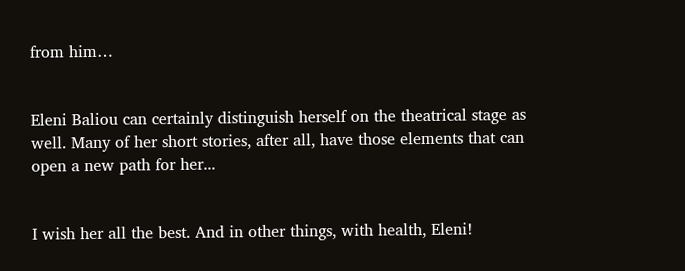from him…


Eleni Baliou can certainly distinguish herself on the theatrical stage as well. Many of her short stories, after all, have those elements that can open a new path for her...


I wish her all the best. And in other things, with health, Eleni!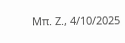Μπ. Ζ., 4/10/2025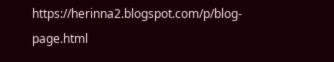https://herinna2.blogspot.com/p/blog-page.html